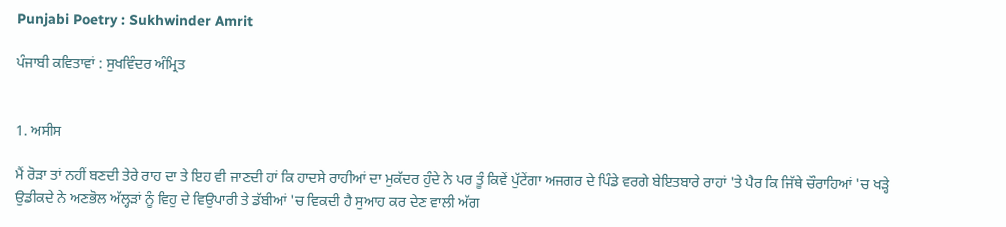Punjabi Poetry : Sukhwinder Amrit

ਪੰਜਾਬੀ ਕਵਿਤਾਵਾਂ : ਸੁਖਵਿੰਦਰ ਅੰਮ੍ਰਿਤ


1. ਅਸੀਸ

ਮੈਂ ਰੋੜਾ ਤਾਂ ਨਹੀਂ ਬਣਦੀ ਤੇਰੇ ਰਾਹ ਦਾ ਤੇ ਇਹ ਵੀ ਜਾਣਦੀ ਹਾਂ ਕਿ ਹਾਦਸੇ ਰਾਹੀਆਂ ਦਾ ਮੁਕੱਦਰ ਹੁੰਦੇ ਨੇ ਪਰ ਤੂੰ ਕਿਵੇਂ ਪੁੱਟੇਂਗਾ ਅਜਗਰ ਦੇ ਪਿੰਡੇ ਵਰਗੇ ਬੇਇਤਬਾਰੇ ਰਾਹਾਂ 'ਤੇ ਪੈਰ ਕਿ ਜਿੱਥੇ ਚੌਰਾਹਿਆਂ 'ਚ ਖੜ੍ਹੇ ਉਡੀਕਦੇ ਨੇ ਅਣਭੋਲ ਅੱਲ੍ਹੜਾਂ ਨੂੰ ਵਿਹੁ ਦੇ ਵਿਉਪਾਰੀ ਤੇ ਡੱਬੀਆਂ 'ਚ ਵਿਕਦੀ ਹੈ ਸੁਆਹ ਕਰ ਦੇਣ ਵਾਲੀ ਅੱਗ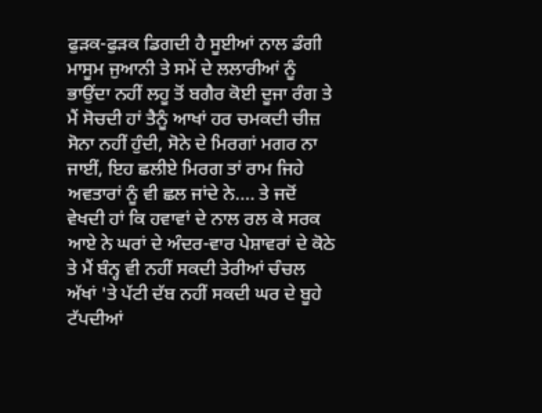ਫੁੜਕ-ਫੁੜਕ ਡਿਗਦੀ ਹੈ ਸੂਈਆਂ ਨਾਲ ਡੰਗੀ ਮਾਸੂਮ ਜੁਆਨੀ ਤੇ ਸਮੇਂ ਦੇ ਲਲਾਰੀਆਂ ਨੂੰ ਭਾਉਂਦਾ ਨਹੀਂ ਲਹੂ ਤੋਂ ਬਗੈਰ ਕੋਈ ਦੂਜਾ ਰੰਗ ਤੇ ਮੈਂ ਸੋਚਦੀ ਹਾਂ ਤੈਨੂੰ ਆਖਾਂ ਹਰ ਚਮਕਦੀ ਚੀਜ਼ ਸੋਨਾ ਨਹੀਂ ਹੁੰਦੀ, ਸੋਨੇ ਦੇ ਮਿਰਗਾਂ ਮਗਰ ਨਾ ਜਾਈਂ, ਇਹ ਛਲੀਏ ਮਿਰਗ ਤਾਂ ਰਾਮ ਜਿਹੇ ਅਵਤਾਰਾਂ ਨੂੰ ਵੀ ਛਲ ਜਾਂਦੇ ਨੇ.... ਤੇ ਜਦੋਂ ਵੇਖਦੀ ਹਾਂ ਕਿ ਹਵਾਵਾਂ ਦੇ ਨਾਲ ਰਲ ਕੇ ਸਰਕ ਆਏ ਨੇ ਘਰਾਂ ਦੇ ਅੰਦਰ-ਵਾਰ ਪੇਸ਼ਾਵਰਾਂ ਦੇ ਕੋਠੇ ਤੇ ਮੈਂ ਬੰਨ੍ਹ ਵੀ ਨਹੀਂ ਸਕਦੀ ਤੇਰੀਆਂ ਚੰਚਲ ਅੱਖਾਂ 'ਤੇ ਪੱਟੀ ਦੱਬ ਨਹੀਂ ਸਕਦੀ ਘਰ ਦੇ ਬੂਹੇ ਟੱਪਦੀਆਂ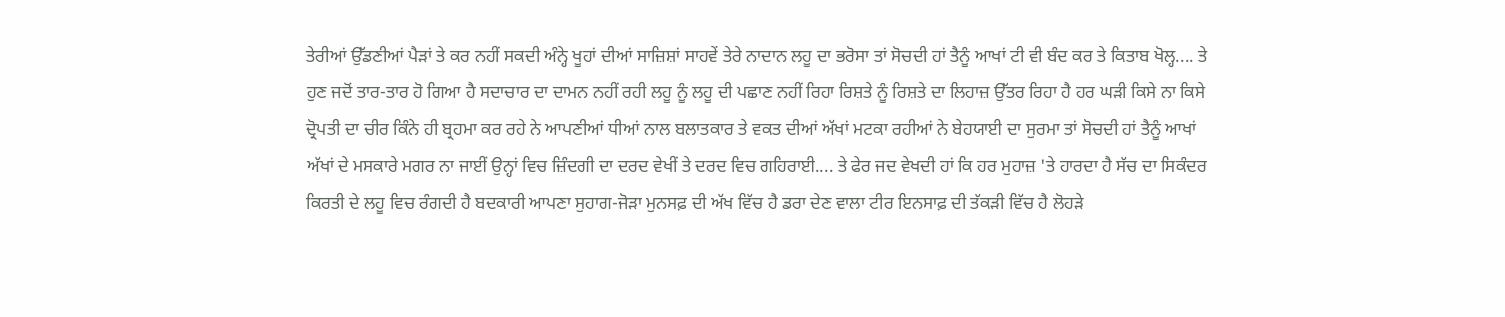ਤੇਰੀਆਂ ਉੱਡਣੀਆਂ ਪੈੜਾਂ ਤੇ ਕਰ ਨਹੀਂ ਸਕਦੀ ਅੰਨ੍ਹੇ ਖੂਹਾਂ ਦੀਆਂ ਸਾਜ਼ਿਸ਼ਾਂ ਸਾਹਵੇਂ ਤੇਰੇ ਨਾਦਾਨ ਲਹੂ ਦਾ ਭਰੋਸਾ ਤਾਂ ਸੋਚਦੀ ਹਾਂ ਤੈਨੂੰ ਆਖਾਂ ਟੀ ਵੀ ਬੰਦ ਕਰ ਤੇ ਕਿਤਾਬ ਖੋਲ੍ਹ.... ਤੇ ਹੁਣ ਜਦੋਂ ਤਾਰ-ਤਾਰ ਹੋ ਗਿਆ ਹੈ ਸਦਾਚਾਰ ਦਾ ਦਾਮਨ ਨਹੀਂ ਰਹੀ ਲਹੂ ਨੂੰ ਲਹੂ ਦੀ ਪਛਾਣ ਨਹੀਂ ਰਿਹਾ ਰਿਸ਼ਤੇ ਨੂੰ ਰਿਸ਼ਤੇ ਦਾ ਲਿਹਾਜ਼ ਉੱਤਰ ਰਿਹਾ ਹੈ ਹਰ ਘੜੀ ਕਿਸੇ ਨਾ ਕਿਸੇ ਦ੍ਰੋਪਤੀ ਦਾ ਚੀਰ ਕਿੰਨੇ ਹੀ ਬ੍ਰਹਮਾ ਕਰ ਰਹੇ ਨੇ ਆਪਣੀਆਂ ਧੀਆਂ ਨਾਲ ਬਲਾਤਕਾਰ ਤੇ ਵਕਤ ਦੀਆਂ ਅੱਖਾਂ ਮਟਕਾ ਰਹੀਆਂ ਨੇ ਬੇਹਯਾਈ ਦਾ ਸੁਰਮਾ ਤਾਂ ਸੋਚਦੀ ਹਾਂ ਤੈਨੂੰ ਆਖਾਂ ਅੱਖਾਂ ਦੇ ਮਸਕਾਰੇ ਮਗਰ ਨਾ ਜਾਈਂ ਉਨ੍ਹਾਂ ਵਿਚ ਜ਼ਿੰਦਗੀ ਦਾ ਦਰਦ ਵੇਖੀਂ ਤੇ ਦਰਦ ਵਿਚ ਗਹਿਰਾਈ.... ਤੇ ਫੇਰ ਜਦ ਵੇਖਦੀ ਹਾਂ ਕਿ ਹਰ ਮੁਹਾਜ਼ 'ਤੇ ਹਾਰਦਾ ਹੈ ਸੱਚ ਦਾ ਸਿਕੰਦਰ ਕਿਰਤੀ ਦੇ ਲਹੂ ਵਿਚ ਰੰਗਦੀ ਹੈ ਬਦਕਾਰੀ ਆਪਣਾ ਸੁਹਾਗ-ਜੋੜਾ ਮੁਨਸਫ਼ ਦੀ ਅੱਖ ਵਿੱਚ ਹੈ ਡਰਾ ਦੇਣ ਵਾਲਾ ਟੀਰ ਇਨਸਾਫ਼ ਦੀ ਤੱਕੜੀ ਵਿੱਚ ਹੈ ਲੋਹੜੇ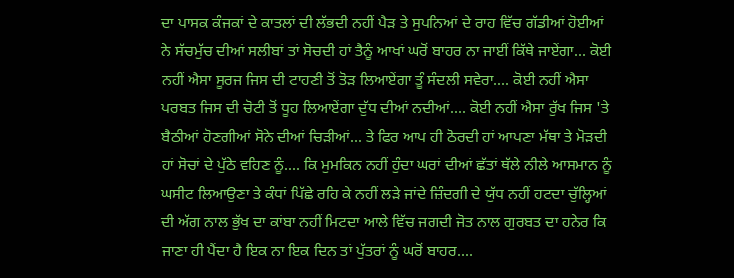ਦਾ ਪਾਸਕ ਕੰਜਕਾਂ ਦੇ ਕਾਤਲਾਂ ਦੀ ਲੱਭਦੀ ਨਹੀਂ ਪੈੜ ਤੇ ਸੁਪਨਿਆਂ ਦੇ ਰਾਹ ਵਿੱਚ ਗੱਡੀਆਂ ਹੋਈਆਂ ਨੇ ਸੱਚਮੁੱਚ ਦੀਆਂ ਸਲੀਬਾਂ ਤਾਂ ਸੋਚਦੀ ਹਾਂ ਤੈਨੂੰ ਆਖਾਂ ਘਰੋਂ ਬਾਹਰ ਨਾ ਜਾਈਂ ਕਿੱਥੇ ਜਾਏਂਗਾ... ਕੋਈ ਨਹੀਂ ਐਸਾ ਸੂਰਜ ਜਿਸ ਦੀ ਟਾਹਣੀ ਤੋਂ ਤੋੜ ਲਿਆਏਂਗਾ ਤੂੰ ਸੰਦਲੀ ਸਵੇਰਾ.... ਕੋਈ ਨਹੀਂ ਐਸਾ ਪਰਬਤ ਜਿਸ ਦੀ ਚੋਟੀ ਤੋਂ ਧੂਹ ਲਿਆਏਂਗਾ ਦੁੱਧ ਦੀਆਂ ਨਦੀਆਂ.... ਕੋਈ ਨਹੀਂ ਐਸਾ ਰੁੱਖ ਜਿਸ 'ਤੇ ਬੈਠੀਆਂ ਹੋਣਗੀਆਂ ਸੋਨੇ ਦੀਆਂ ਚਿੜੀਆਂ... ਤੇ ਫਿਰ ਆਪ ਹੀ ਠੋਰਦੀ ਹਾਂ ਆਪਣਾ ਮੱਥਾ ਤੇ ਮੋੜਦੀ ਹਾਂ ਸੋਚਾਂ ਦੇ ਪੁੱਠੇ ਵਹਿਣ ਨੂੰ.... ਕਿ ਮੁਮਕਿਨ ਨਹੀਂ ਹੁੰਦਾ ਘਰਾਂ ਦੀਆਂ ਛੱਤਾਂ ਥੱਲੇ ਨੀਲੇ ਆਸਮਾਨ ਨੂੰ ਘਸੀਟ ਲਿਆਉਣਾ ਤੇ ਕੰਧਾਂ ਪਿੱਛੇ ਰਹਿ ਕੇ ਨਹੀਂ ਲੜੇ ਜਾਂਦੇ ਜ਼ਿੰਦਗੀ ਦੇ ਯੁੱਧ ਨਹੀਂ ਹਟਦਾ ਚੁੱਲ੍ਹਿਆਂ ਦੀ ਅੱਗ ਨਾਲ ਭੁੱਖ ਦਾ ਕਾਂਬਾ ਨਹੀਂ ਮਿਟਦਾ ਆਲੇ ਵਿੱਚ ਜਗਦੀ ਜੋਤ ਨਾਲ ਗੁਰਬਤ ਦਾ ਹਨੇਰ ਕਿ ਜਾਣਾ ਹੀ ਪੈਂਦਾ ਹੈ ਇਕ ਨਾ ਇਕ ਦਿਨ ਤਾਂ ਪੁੱਤਰਾਂ ਨੂੰ ਘਰੋਂ ਬਾਹਰ....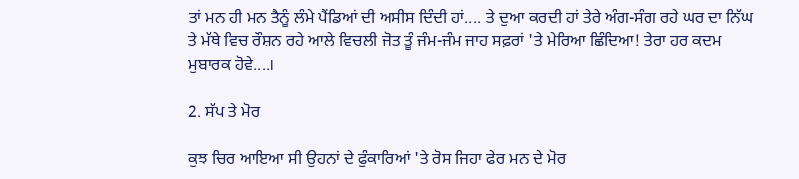ਤਾਂ ਮਨ ਹੀ ਮਨ ਤੈਨੂੰ ਲੰਮੇ ਪੈਂਡਿਆਂ ਦੀ ਅਸੀਸ ਦਿੰਦੀ ਹਾਂ.... ਤੇ ਦੁਆ ਕਰਦੀ ਹਾਂ ਤੇਰੇ ਅੰਗ-ਸੰਗ ਰਹੇ ਘਰ ਦਾ ਨਿੱਘ ਤੇ ਮੱਥੇ ਵਿਚ ਰੌਸ਼ਨ ਰਹੇ ਆਲੇ ਵਿਚਲੀ ਜੋਤ ਤੂੰ ਜੰਮ-ਜੰਮ ਜਾਹ ਸਫ਼ਰਾਂ 'ਤੇ ਮੇਰਿਆ ਛਿੰਦਿਆ! ਤੇਰਾ ਹਰ ਕਦਮ ਮੁਬਾਰਕ ਹੋਵੇ....।

2. ਸੱਪ ਤੇ ਮੋਰ

ਕੁਝ ਚਿਰ ਆਇਆ ਸੀ ਉਹਨਾਂ ਦੇ ਫੁੰਕਾਰਿਆਂ 'ਤੇ ਰੋਸ ਜਿਹਾ ਫੇਰ ਮਨ ਦੇ ਮੋਰ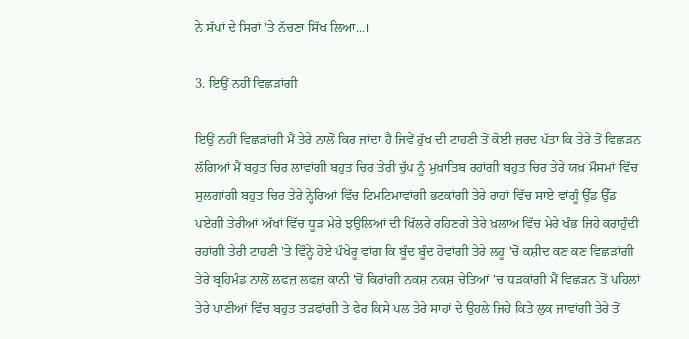ਨੇ ਸੱਪਾਂ ਦੇ ਸਿਰਾਂ 'ਤੇ ਨੱਚਣਾ ਸਿੱਖ ਲਿਆ...।

3. ਇਉਂ ਨਹੀਂ ਵਿਛੜਾਂਗੀ

ਇਉਂ ਨਹੀਂ ਵਿਛੜਾਂਗੀ ਮੈਂ ਤੇਰੇ ਨਾਲੋਂ ਕਿਰ ਜਾਂਦਾ ਹੈ ਜਿਵੇਂ ਰੁੱਖ ਦੀ ਟਾਹਣੀ ਤੋਂ ਕੋਈ ਜ਼ਰਦ ਪੱਤਾ ਕਿ ਤੇਰੇ ਤੋਂ ਵਿਛੜਨ ਲੱਗਿਆਂ ਮੈਂ ਬਹੁਤ ਚਿਰ ਲਾਵਾਂਗੀ ਬਹੁਤ ਚਿਰ ਤੇਰੀ ਚੁੱਪ ਨੂੰ ਮੁਖ਼ਾਤਿਬ ਰਹਾਂਗੀ ਬਹੁਤ ਚਿਰ ਤੇਰੇ ਯਖ਼ ਮੌਸਮਾਂ ਵਿੱਚ ਸੁਲਗਾਂਗੀ ਬਹੁਤ ਚਿਰ ਤੇਰੇ ਨ੍ਹੇਰਿਆਂ ਵਿੱਚ ਟਿਮਟਿਮਾਵਾਂਗੀ ਭਟਕਾਂਗੀ ਤੇਰੇ ਰਾਹਾਂ ਵਿੱਚ ਸਾਏ ਵਾਂਗੂੰ ਉੱਡ ਉੱਡ ਪਏਗੀ ਤੇਰੀਆਂ ਅੱਖਾਂ ਵਿੱਚ ਧੂੜ ਮੇਰੇ ਝਉਲਿਆਂ ਦੀ ਖਿੱਲਰੇ ਰਹਿਣਗੇ ਤੇਰੇ ਖ਼ਲਾਅ ਵਿੱਚ ਮੇਰੇ ਖੰਭ ਜਿਹੇ ਕਰਾਹੁੰਦੀ ਰਹਾਂਗੀ ਤੇਰੀ ਟਾਹਣੀ 'ਤੇ ਵਿੰਨ੍ਹੇ ਹੋਏ ਪੰਖੇਰੂ ਵਾਂਗ ਕਿ ਬੂੰਦ ਬੂੰਦ ਹੋਵਾਂਗੀ ਤੇਰੇ ਲਹੂ 'ਚੋਂ ਕਸ਼ੀਦ ਕਣ ਕਣ ਵਿਛੜਾਂਗੀ ਤੇਰੇ ਬ੍ਰਹਿਮੰਡ ਨਾਲੋਂ ਲਫਜ਼ ਲਫਜ਼ ਕਾਨੀ 'ਚੋਂ ਕਿਰਾਂਗੀ ਨਕਸ਼ ਨਕਸ਼ ਚੇਤਿਆਂ 'ਚ ਧੜਕਾਂਗੀ ਮੈਂ ਵਿਛੜਨ ਤੋਂ ਪਹਿਲਾਂ ਤੇਰੇ ਪਾਣੀਆਂ ਵਿੱਚ ਬਹੁਤ ਤੜਫਾਂਗੀ ਤੇ ਫੇਰ ਕਿਸੇ ਪਲ ਤੇਰੇ ਸਾਹਾਂ ਦੇ ਉਹਲੇ ਜਿਹੇ ਕਿਤੇ ਲੁਕ ਜਾਵਾਂਗੀ ਤੇਰੇ ਤੋਂ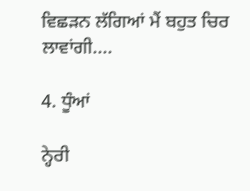ਵਿਛੜਨ ਲੱਗਿਆਂ ਮੈਂ ਬਹੁਤ ਚਿਰ ਲਾਵਾਂਗੀ....

4. ਧੂੰਆਂ

ਨ੍ਹੇਰੀ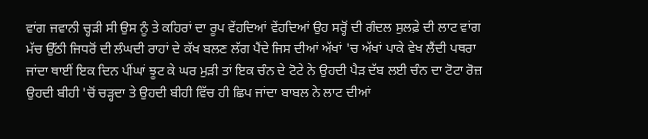ਵਾਂਗ ਜਵਾਨੀ ਚ੍ਹੜੀ ਸੀ ਉਸ ਨੂੰ ਤੇ ਕਹਿਰਾਂ ਦਾ ਰੂਪ ਵੇਂਹਦਿਆਂ ਵੇਂਹਦਿਆਂ ਉਹ ਸਰ੍ਹੋਂ ਦੀ ਗੰਦਲ ਸੁਲਫ਼ੇ ਦੀ ਲਾਟ ਵਾਂਗ ਮੱਚ ਉੱਠੀ ਜਿਧਰੋਂ ਦੀ ਲੰਘਦੀ ਰਾਹਾਂ ਦੇ ਕੱਖ ਬਲਣ ਲੱਗ ਪੈਂਦੇ ਜਿਸ ਦੀਆਂ ਅੱਖਾਂ 'ਚ ਅੱਖਾਂ ਪਾਕੇ ਵੇਖ ਲੈਂਦੀ ਪਥਰਾ ਜਾਂਦਾ ਥਾਈਂ ਇਕ ਦਿਨ ਪੀਂਘਾਂ ਝੂਟ ਕੇ ਘਰ ਮੁੜੀ ਤਾਂ ਇਕ ਚੰਨ ਦੇ ਟੋਟੇ ਨੇ ਉਹਦੀ ਪੈੜ ਦੱਬ ਲਈ ਚੰਨ ਦਾ ਟੋਟਾ ਰੋਜ਼ ਉਹਦੀ ਬੀਹੀ 'ਚੋਂ ਚੜ੍ਹਦਾ ਤੇ ਉਹਦੀ ਬੀਹੀ ਵਿੱਚ ਹੀ ਛਿਪ ਜਾਂਦਾ ਬਾਬਲ ਨੇ ਲਾਟ ਦੀਆਂ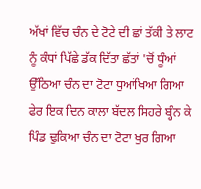ਅੱਖਾਂ ਵਿੱਚ ਚੰਨ ਦੇ ਟੋਟੇ ਦੀ ਛਾਂ ਤੱਕੀ ਤੇ ਲਾਟ ਨੂੰ ਕੰਧਾਂ ਪਿੱਛੇ ਡੱਕ ਦਿੱਤਾ ਛੱਤਾਂ 'ਚੋਂ ਧੂੰਆਂ ਉੱਠਿਆ ਚੰਨ ਦਾ ਟੋਟਾ ਧੁਆਂਖਿਆ ਗਿਆ ਫੇਰ ਇਕ ਦਿਨ ਕਾਲਾ ਬੱਦਲ ਸਿਹਰੇ ਬ੍ਹੰਨ ਕੇ ਪਿੰਡ ਢੁਕਿਆ ਚੰਨ ਦਾ ਟੋਟਾ ਖੁਰ ਗਿਆ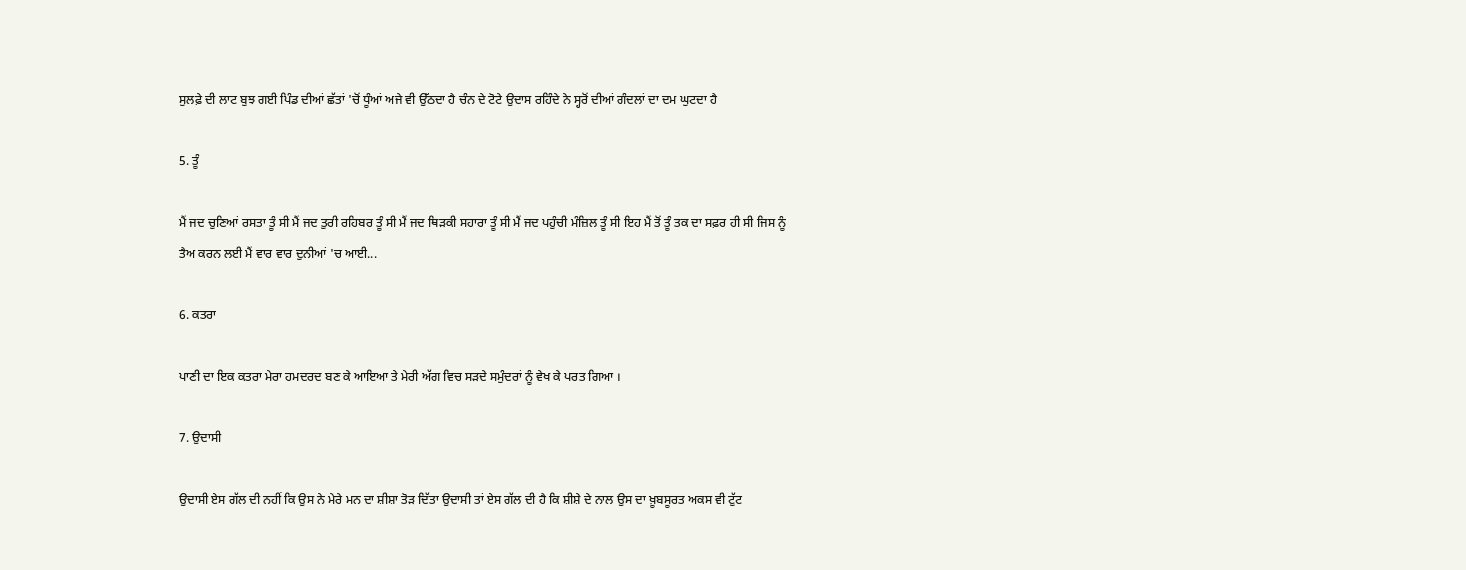ਸੁਲਫ਼ੇ ਦੀ ਲਾਟ ਬੁਝ ਗਈ ਪਿੰਡ ਦੀਆਂ ਛੱਤਾਂ 'ਚੋਂ ਧੂੰਆਂ ਅਜੇ ਵੀ ਉੱਠਦਾ ਹੈ ਚੰਨ ਦੇ ਟੋਟੇ ਉਦਾਸ ਰਹਿੰਦੇ ਨੇ ਸ੍ਹਰੋਂ ਦੀਆਂ ਗੰਦਲਾਂ ਦਾ ਦਮ ਘੁਟਦਾ ਹੈ

5. ਤੂੰ

ਮੈਂ ਜਦ ਚੁਣਿਆਂ ਰਸਤਾ ਤੂੰ ਸੀ ਮੈਂ ਜਦ ਤੁਰੀ ਰਹਿਬਰ ਤੂੰ ਸੀ ਮੈਂ ਜਦ ਥਿੜਕੀ ਸਹਾਰਾ ਤੂੰ ਸੀ ਮੈਂ ਜਦ ਪਹੁੰਚੀ ਮੰਜ਼ਿਲ ਤੂੰ ਸੀ ਇਹ ਮੈਂ ਤੋਂ ਤੂੰ ਤਕ ਦਾ ਸਫ਼ਰ ਹੀ ਸੀ ਜਿਸ ਨੂੰ ਤੈਅ ਕਰਨ ਲਈ ਮੈਂ ਵਾਰ ਵਾਰ ਦੁਨੀਆਂ 'ਚ ਆਈ...

6. ਕਤਰਾ

ਪਾਣੀ ਦਾ ਇਕ ਕਤਰਾ ਮੇਰਾ ਹਮਦਰਦ ਬਣ ਕੇ ਆਇਆ ਤੇ ਮੇਰੀ ਅੱਗ ਵਿਚ ਸੜਦੇ ਸਮੁੰਦਰਾਂ ਨੂੰ ਵੇਖ ਕੇ ਪਰਤ ਗਿਆ ।

7. ਉਦਾਸੀ

ਉਦਾਸੀ ਏਸ ਗੱਲ ਦੀ ਨਹੀਂ ਕਿ ਉਸ ਨੇ ਮੇਰੇ ਮਨ ਦਾ ਸ਼ੀਸ਼ਾ ਤੋੜ ਦਿੱਤਾ ਉਦਾਸੀ ਤਾਂ ਏਸ ਗੱਲ ਦੀ ਹੈ ਕਿ ਸ਼ੀਸ਼ੇ ਦੇ ਨਾਲ ਉਸ ਦਾ ਖ਼ੂਬਸੂਰਤ ਅਕਸ ਵੀ ਟੁੱਟ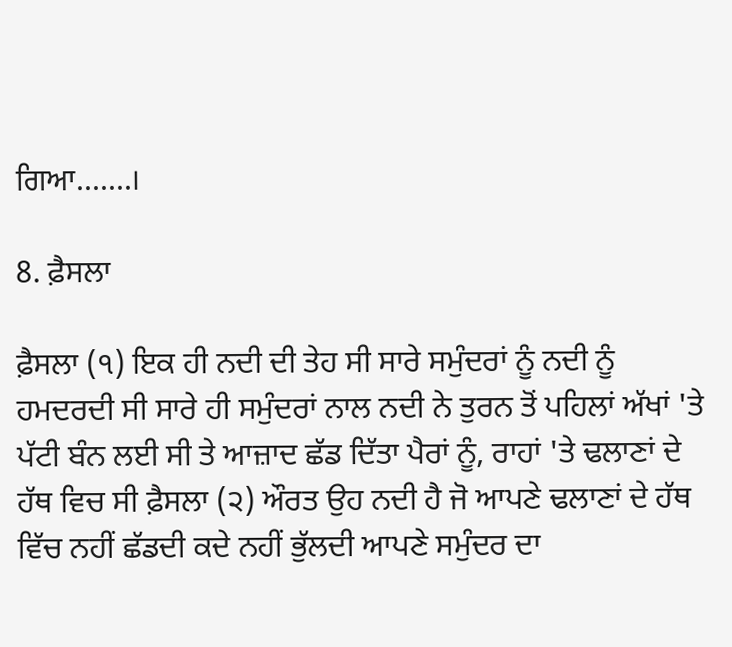ਗਿਆ.......।

8. ਫ਼ੈਸਲਾ

ਫ਼ੈਸਲਾ (੧) ਇਕ ਹੀ ਨਦੀ ਦੀ ਤੇਹ ਸੀ ਸਾਰੇ ਸਮੁੰਦਰਾਂ ਨੂੰ ਨਦੀ ਨੂੰ ਹਮਦਰਦੀ ਸੀ ਸਾਰੇ ਹੀ ਸਮੁੰਦਰਾਂ ਨਾਲ ਨਦੀ ਨੇ ਤੁਰਨ ਤੋਂ ਪਹਿਲਾਂ ਅੱਖਾਂ 'ਤੇ ਪੱਟੀ ਬੰਨ ਲਈ ਸੀ ਤੇ ਆਜ਼ਾਦ ਛੱਡ ਦਿੱਤਾ ਪੈਰਾਂ ਨੂੰ, ਰਾਹਾਂ 'ਤੇ ਢਲਾਣਾਂ ਦੇ ਹੱਥ ਵਿਚ ਸੀ ਫ਼ੈਸਲਾ (੨) ਔਰਤ ਉਹ ਨਦੀ ਹੈ ਜੋ ਆਪਣੇ ਢਲਾਣਾਂ ਦੇ ਹੱਥ ਵਿੱਚ ਨਹੀਂ ਛੱਡਦੀ ਕਦੇ ਨਹੀਂ ਭੁੱਲਦੀ ਆਪਣੇ ਸਮੁੰਦਰ ਦਾ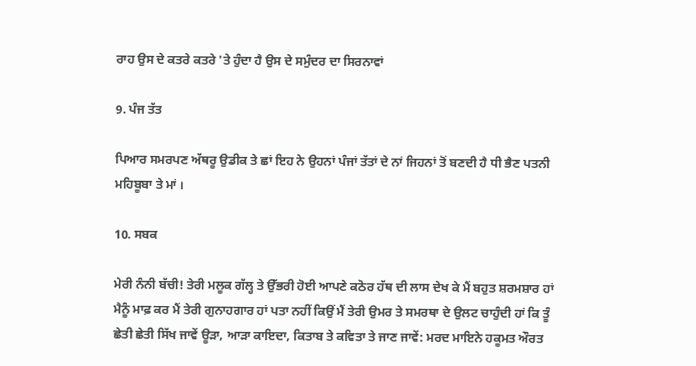ਰਾਹ ਉਸ ਦੇ ਕਤਰੇ ਕਤਰੇ 'ਤੇ ਹੁੰਦਾ ਹੈ ਉਸ ਦੇ ਸਮੁੰਦਰ ਦਾ ਸਿਰਨਾਵਾਂ

9. ਪੰਜ ਤੱਤ

ਪਿਆਰ ਸਮਰਪਣ ਅੱਥਰੂ ਉਡੀਕ ਤੇ ਛਾਂ ਇਹ ਨੇ ਉਹਨਾਂ ਪੰਜਾਂ ਤੱਤਾਂ ਦੇ ਨਾਂ ਜਿਹਨਾਂ ਤੋਂ ਬਣਦੀ ਹੈ ਧੀ ਭੈਣ ਪਤਨੀ ਮਹਿਬੂਬਾ ਤੇ ਮਾਂ ।

10. ਸਬਕ

ਮੇਰੀ ਨੰਨੀ ਬੱਚੀ! ਤੇਰੀ ਮਲੂਕ ਗੱਲ੍ਹ ਤੇ ਉੱਭਰੀ ਹੋਈ ਆਪਣੇ ਕਠੋਰ ਹੱਥ ਦੀ ਲਾਸ ਦੇਖ ਕੇ ਮੈਂ ਬਹੁਤ ਸ਼ਰਮਸ਼ਾਰ ਹਾਂ ਮੈਨੂੰ ਮਾਫ਼ ਕਰ ਮੈਂ ਤੇਰੀ ਗੁਨਾਹਗਾਰ ਹਾਂ ਪਤਾ ਨਹੀਂ ਕਿਉਂ ਮੈਂ ਤੇਰੀ ਉਮਰ ਤੇ ਸਮਰਥਾ ਦੇ ਉਲਟ ਚਾਹੁੰਦੀ ਹਾਂ ਕਿ ਤੂੰ ਛੇਤੀ ਛੇਤੀ ਸਿੱਖ ਜਾਵੇਂ ਊੜਾ, ਆੜਾ ਕਾਇਦਾ, ਕਿਤਾਬ ਤੇ ਕਵਿਤਾ ਤੇ ਜਾਣ ਜਾਵੇਂ: ਮਰਦ ਮਾਇਨੇ ਹਕੂਮਤ ਔਰਤ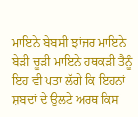ਮਾਇਨੇ ਬੇਬਸੀ ਝਾਂਜਰ ਮਾਇਨੇ ਬੇੜੀ ਚੂੜੀ ਮਾਇਨੇ ਹਥਕੜੀ ਤੈਨੂੰ ਇਹ ਵੀ ਪਤਾ ਲੱਗੇ ਕਿ ਇਹਨਾਂ ਸ਼ਬਦਾਂ ਦੇ ਉਲਟੇ ਅਰਥ ਕਿਸ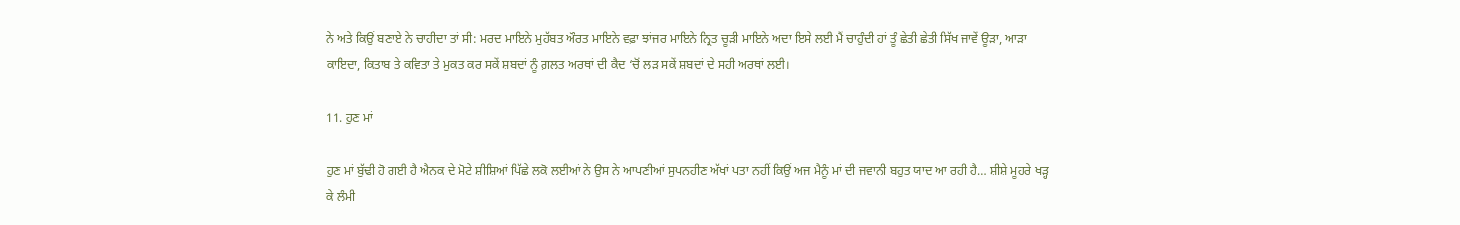ਨੇ ਅਤੇ ਕਿਉਂ ਬਣਾਏ ਨੇ ਚਾਹੀਦਾ ਤਾਂ ਸੀ: ਮਰਦ ਮਾਇਨੇ ਮੁਹੱਬਤ ਔਰਤ ਮਾਇਨੇ ਵਫ਼ਾ ਝਾਂਜਰ ਮਾਇਨੇ ਨ੍ਰਿਤ ਚੂੜੀ ਮਾਇਨੇ ਅਦਾ ਇਸੇ ਲਈ ਮੈਂ ਚਾਹੁੰਦੀ ਹਾਂ ਤੂੰ ਛੇਤੀ ਛੇਤੀ ਸਿੱਖ ਜਾਵੇਂ ਊੜਾ, ਆੜਾ ਕਾਇਦਾ, ਕਿਤਾਬ ਤੇ ਕਵਿਤਾ ਤੇ ਮੁਕਤ ਕਰ ਸਕੇਂ ਸ਼ਬਦਾਂ ਨੂੰ ਗ਼ਲਤ ਅਰਥਾਂ ਦੀ ਕੈਦ ‘ਚੋਂ ਲੜ ਸਕੇਂ ਸ਼ਬਦਾਂ ਦੇ ਸਹੀ ਅਰਥਾਂ ਲਈ।

11. ਹੁਣ ਮਾਂ

ਹੁਣ ਮਾਂ ਬੁੱਢੀ ਹੋ ਗਈ ਹੈ ਐਨਕ ਦੇ ਮੋਟੇ ਸ਼ੀਸ਼ਿਆਂ ਪਿੱਛੇ ਲਕੋ ਲਈਆਂ ਨੇ ਉਸ ਨੇ ਆਪਣੀਆਂ ਸੁਪਨਹੀਣ ਅੱਖਾਂ ਪਤਾ ਨਹੀਂ ਕਿਉਂ ਅਜ ਮੈਨੂੰ ਮਾਂ ਦੀ ਜਵਾਨੀ ਬਹੁਤ ਯਾਦ ਆ ਰਹੀ ਹੈ… ਸ਼ੀਸ਼ੇ ਮੂਹਰੇ ਖੜ੍ਹ ਕੇ ਲੰਮੀ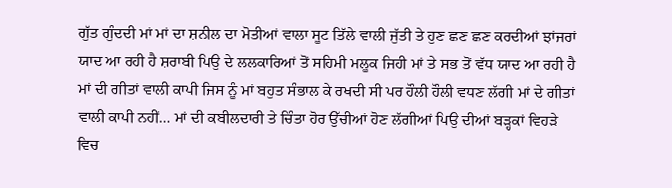ਗੁੱਤ ਗੁੰਦਦੀ ਮਾਂ ਮਾਂ ਦਾ ਸ਼ਨੀਲ ਦਾ ਮੋਤੀਆਂ ਵਾਲਾ ਸੂਟ ਤਿੱਲੇ ਵਾਲੀ ਜੁੱਤੀ ਤੇ ਹੁਣ ਛਣ ਛਣ ਕਰਦੀਆਂ ਝਾਂਜਰਾਂ ਯਾਦ ਆ ਰਹੀ ਹੈ ਸ਼ਰਾਬੀ ਪਿਉ ਦੇ ਲਲਕਾਰਿਆਂ ਤੋਂ ਸਹਿਮੀ ਮਲੂਕ ਜਿਹੀ ਮਾਂ ਤੇ ਸਭ ਤੋਂ ਵੱਧ ਯਾਦ ਆ ਰਹੀ ਹੈ ਮਾਂ ਦੀ ਗੀਤਾਂ ਵਾਲੀ ਕਾਪੀ ਜਿਸ ਨੂੰ ਮਾਂ ਬਹੁਤ ਸੰਭਾਲ ਕੇ ਰਖਦੀ ਸੀ ਪਰ ਹੌਲੀ ਹੌਲੀ ਵਧਣ ਲੱਗੀ ਮਾਂ ਦੇ ਗੀਤਾਂ ਵਾਲੀ ਕਾਪੀ ਨਹੀਂ… ਮਾਂ ਦੀ ਕਬੀਲਦਾਰੀ ਤੇ ਚਿੰਤਾ ਹੋਰ ਉੱਚੀਆਂ ਹੋਣ ਲੱਗੀਆਂ ਪਿਉ ਦੀਆਂ ਬੜ੍ਹਕਾਂ ਵਿਹੜੇ ਵਿਚ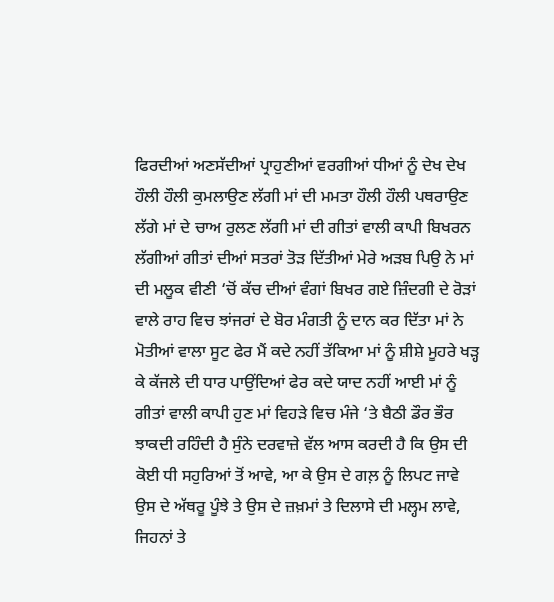ਫਿਰਦੀਆਂ ਅਣਸੱਦੀਆਂ ਪ੍ਰਾਹੁਣੀਆਂ ਵਰਗੀਆਂ ਧੀਆਂ ਨੂੰ ਦੇਖ ਦੇਖ ਹੌਲੀ ਹੌਲੀ ਕੁਮਲਾਉਣ ਲੱਗੀ ਮਾਂ ਦੀ ਮਮਤਾ ਹੌਲੀ ਹੌਲੀ ਪਥਰਾਉਣ ਲੱਗੇ ਮਾਂ ਦੇ ਚਾਅ ਰੁਲਣ ਲੱਗੀ ਮਾਂ ਦੀ ਗੀਤਾਂ ਵਾਲੀ ਕਾਪੀ ਬਿਖਰਨ ਲੱਗੀਆਂ ਗੀਤਾਂ ਦੀਆਂ ਸਤਰਾਂ ਤੋੜ ਦਿੱਤੀਆਂ ਮੇਰੇ ਅੜਬ ਪਿਉ ਨੇ ਮਾਂ ਦੀ ਮਲੂਕ ਵੀਣੀ ‘ਚੋਂ ਕੱਚ ਦੀਆਂ ਵੰਗਾਂ ਬਿਖਰ ਗਏ ਜ਼ਿੰਦਗੀ ਦੇ ਰੋੜਾਂ ਵਾਲੇ ਰਾਹ ਵਿਚ ਝਾਂਜਰਾਂ ਦੇ ਬੋਰ ਮੰਗਤੀ ਨੂੰ ਦਾਨ ਕਰ ਦਿੱਤਾ ਮਾਂ ਨੇ ਮੋਤੀਆਂ ਵਾਲਾ ਸੂਟ ਫੇਰ ਮੈਂ ਕਦੇ ਨਹੀਂ ਤੱਕਿਆ ਮਾਂ ਨੂੰ ਸ਼ੀਸ਼ੇ ਮੂਹਰੇ ਖੜ੍ਹ ਕੇ ਕੱਜਲੇ ਦੀ ਧਾਰ ਪਾਉਂਦਿਆਂ ਫੇਰ ਕਦੇ ਯਾਦ ਨਹੀਂ ਆਈ ਮਾਂ ਨੂੰ ਗੀਤਾਂ ਵਾਲੀ ਕਾਪੀ ਹੁਣ ਮਾਂ ਵਿਹੜੇ ਵਿਚ ਮੰਜੇ ‘ਤੇ ਬੈਠੀ ਡੌਰ ਭੌਰ ਝਾਕਦੀ ਰਹਿੰਦੀ ਹੈ ਸੁੰਨੇ ਦਰਵਾਜ਼ੇ ਵੱਲ ਆਸ ਕਰਦੀ ਹੈ ਕਿ ਉਸ ਦੀ ਕੋਈ ਧੀ ਸਹੁਰਿਆਂ ਤੋਂ ਆਵੇ, ਆ ਕੇ ਉਸ ਦੇ ਗਲ਼ ਨੂੰ ਲਿਪਟ ਜਾਵੇ ਉਸ ਦੇ ਅੱਥਰੂ ਪੂੰਝੇ ਤੇ ਉਸ ਦੇ ਜ਼ਖ਼ਮਾਂ ਤੇ ਦਿਲਾਸੇ ਦੀ ਮਲ੍ਹਮ ਲਾਵੇ, ਜਿਹਨਾਂ ਤੇ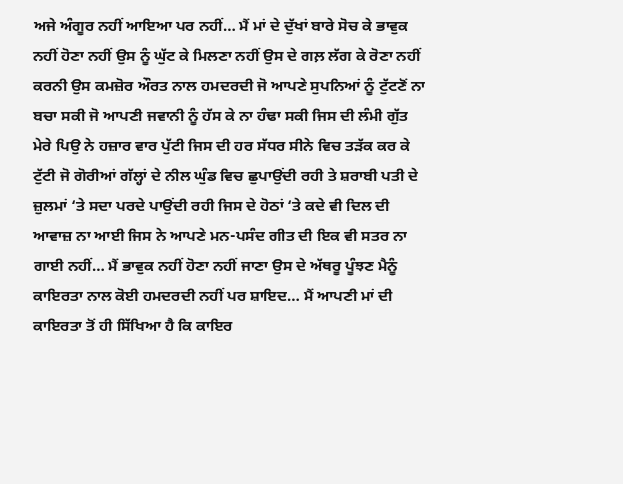ਅਜੇ ਅੰਗੂਰ ਨਹੀਂ ਆਇਆ ਪਰ ਨਹੀਂ… ਮੈਂ ਮਾਂ ਦੇ ਦੁੱਖਾਂ ਬਾਰੇ ਸੋਚ ਕੇ ਭਾਵੁਕ ਨਹੀਂ ਹੋਣਾ ਨਹੀਂ ਉਸ ਨੂੰ ਘੁੱਟ ਕੇ ਮਿਲਣਾ ਨਹੀਂ ਉਸ ਦੇ ਗਲ਼ ਲੱਗ ਕੇ ਰੋਣਾ ਨਹੀਂ ਕਰਨੀ ਉਸ ਕਮਜ਼ੋਰ ਔਰਤ ਨਾਲ ਹਮਦਰਦੀ ਜੋ ਆਪਣੇ ਸੁਪਨਿਆਂ ਨੂੰ ਟੁੱਟਣੋਂ ਨਾ ਬਚਾ ਸਕੀ ਜੋ ਆਪਣੀ ਜਵਾਨੀ ਨੂੰ ਹੱਸ ਕੇ ਨਾ ਹੰਢਾ ਸਕੀ ਜਿਸ ਦੀ ਲੰਮੀ ਗੁੱਤ ਮੇਰੇ ਪਿਉ ਨੇ ਹਜ਼ਾਰ ਵਾਰ ਪੁੱਟੀ ਜਿਸ ਦੀ ਹਰ ਸੱਧਰ ਸੀਨੇ ਵਿਚ ਤੜੱਕ ਕਰ ਕੇ ਟੁੱਟੀ ਜੋ ਗੋਰੀਆਂ ਗੱਲ੍ਹਾਂ ਦੇ ਨੀਲ ਘੁੰਡ ਵਿਚ ਛੁਪਾਉਂਦੀ ਰਹੀ ਤੇ ਸ਼ਰਾਬੀ ਪਤੀ ਦੇ ਜ਼ੁਲਮਾਂ ‘ਤੇ ਸਦਾ ਪਰਦੇ ਪਾਉਂਦੀ ਰਹੀ ਜਿਸ ਦੇ ਹੋਠਾਂ ‘ਤੇ ਕਦੇ ਵੀ ਦਿਲ ਦੀ ਆਵਾਜ਼ ਨਾ ਆਈ ਜਿਸ ਨੇ ਆਪਣੇ ਮਨ-ਪਸੰਦ ਗੀਤ ਦੀ ਇਕ ਵੀ ਸਤਰ ਨਾ ਗਾਈ ਨਹੀਂ… ਮੈਂ ਭਾਵੁਕ ਨਹੀਂ ਹੋਣਾ ਨਹੀਂ ਜਾਣਾ ਉਸ ਦੇ ਅੱਥਰੂ ਪੂੰਝਣ ਮੈਨੂੰ ਕਾਇਰਤਾ ਨਾਲ ਕੋਈ ਹਮਦਰਦੀ ਨਹੀਂ ਪਰ ਸ਼ਾਇਦ… ਮੈਂ ਆਪਣੀ ਮਾਂ ਦੀ ਕਾਇਰਤਾ ਤੋਂ ਹੀ ਸਿੱਖਿਆ ਹੈ ਕਿ ਕਾਇਰ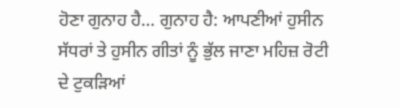ਹੋਣਾ ਗੁਨਾਹ ਹੈ… ਗੁਨਾਹ ਹੈ: ਆਪਣੀਆਂ ਹੁਸੀਨ ਸੱਧਰਾਂ ਤੇ ਹੁਸੀਨ ਗੀਤਾਂ ਨੂੰ ਭੁੱਲ ਜਾਣਾ ਮਹਿਜ਼ ਰੋਟੀ ਦੇ ਟੁਕੜਿਆਂ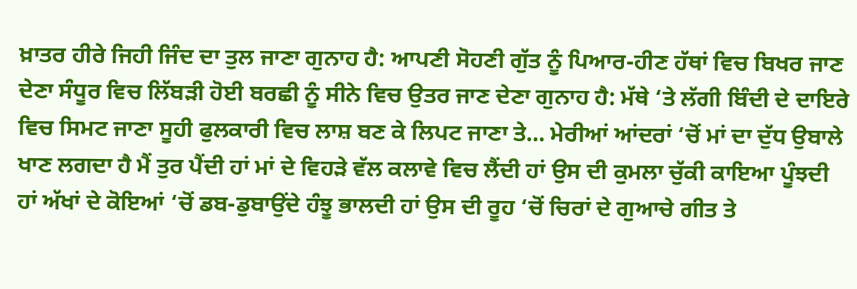ਖ਼ਾਤਰ ਹੀਰੇ ਜਿਹੀ ਜਿੰਦ ਦਾ ਤੁਲ ਜਾਣਾ ਗੁਨਾਹ ਹੈ: ਆਪਣੀ ਸੋਹਣੀ ਗੁੱਤ ਨੂੰ ਪਿਆਰ-ਹੀਣ ਹੱਥਾਂ ਵਿਚ ਬਿਖਰ ਜਾਣ ਦੇਣਾ ਸੰਧੂਰ ਵਿਚ ਲਿੱਬੜੀ ਹੋਈ ਬਰਛੀ ਨੂੰ ਸੀਨੇ ਵਿਚ ਉਤਰ ਜਾਣ ਦੇਣਾ ਗੁਨਾਹ ਹੈ: ਮੱਥੇ ‘ਤੇ ਲੱਗੀ ਬਿੰਦੀ ਦੇ ਦਾਇਰੇ ਵਿਚ ਸਿਮਟ ਜਾਣਾ ਸੂਹੀ ਫੁਲਕਾਰੀ ਵਿਚ ਲਾਸ਼ ਬਣ ਕੇ ਲਿਪਟ ਜਾਣਾ ਤੇ… ਮੇਰੀਆਂ ਆਂਦਰਾਂ ‘ਚੋਂ ਮਾਂ ਦਾ ਦੁੱਧ ਉਬਾਲੇ ਖਾਣ ਲਗਦਾ ਹੈ ਮੈਂ ਤੁਰ ਪੈਂਦੀ ਹਾਂ ਮਾਂ ਦੇ ਵਿਹੜੇ ਵੱਲ ਕਲਾਵੇ ਵਿਚ ਲੈਂਦੀ ਹਾਂ ਉਸ ਦੀ ਕੁਮਲਾ ਚੁੱਕੀ ਕਾਇਆ ਪੂੰਝਦੀ ਹਾਂ ਅੱਖਾਂ ਦੇ ਕੋਇਆਂ ‘ਚੋਂ ਡਬ-ਡੁਬਾਉਂਦੇ ਹੰਝੂ ਭਾਲਦੀ ਹਾਂ ਉਸ ਦੀ ਰੂਹ ‘ਚੋਂ ਚਿਰਾਂ ਦੇ ਗੁਆਚੇ ਗੀਤ ਤੇ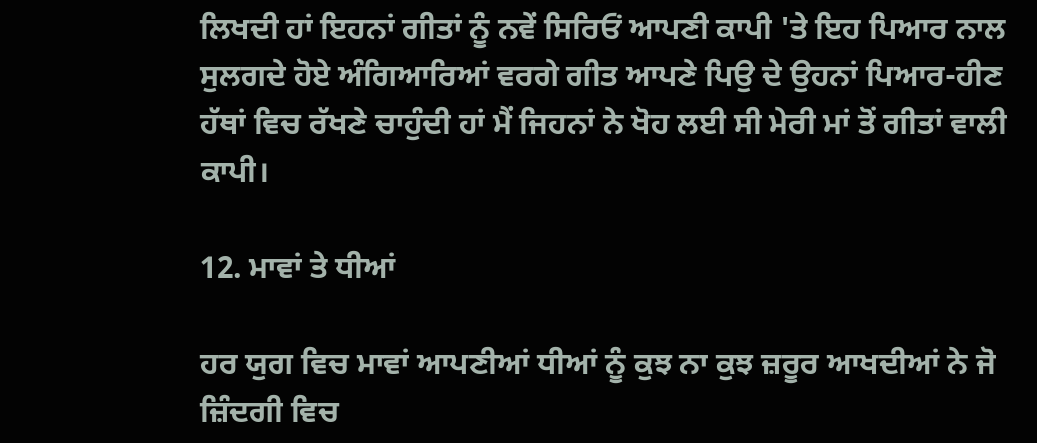ਲਿਖਦੀ ਹਾਂ ਇਹਨਾਂ ਗੀਤਾਂ ਨੂੰ ਨਵੇਂ ਸਿਰਿਓਂ ਆਪਣੀ ਕਾਪੀ 'ਤੇ ਇਹ ਪਿਆਰ ਨਾਲ ਸੁਲਗਦੇ ਹੋਏ ਅੰਗਿਆਰਿਆਂ ਵਰਗੇ ਗੀਤ ਆਪਣੇ ਪਿਉ ਦੇ ਉਹਨਾਂ ਪਿਆਰ-ਹੀਣ ਹੱਥਾਂ ਵਿਚ ਰੱਖਣੇ ਚਾਹੁੰਦੀ ਹਾਂ ਮੈਂ ਜਿਹਨਾਂ ਨੇ ਖੋਹ ਲਈ ਸੀ ਮੇਰੀ ਮਾਂ ਤੋਂ ਗੀਤਾਂ ਵਾਲੀ ਕਾਪੀ।

12. ਮਾਵਾਂ ਤੇ ਧੀਆਂ

ਹਰ ਯੁਗ ਵਿਚ ਮਾਵਾਂ ਆਪਣੀਆਂ ਧੀਆਂ ਨੂੰ ਕੁਝ ਨਾ ਕੁਝ ਜ਼ਰੂਰ ਆਖਦੀਆਂ ਨੇ ਜੋ ਜ਼ਿੰਦਗੀ ਵਿਚ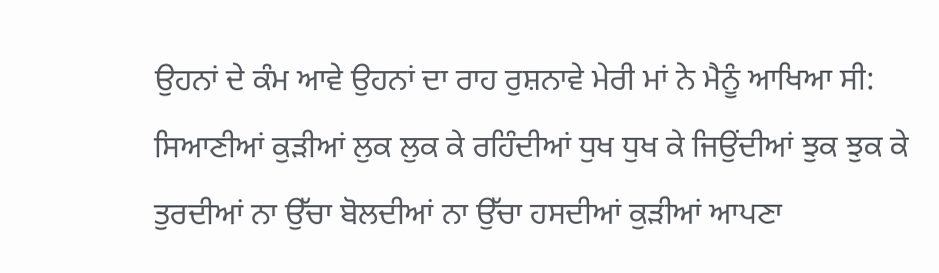ਉਹਨਾਂ ਦੇ ਕੰਮ ਆਵੇ ਉਹਨਾਂ ਦਾ ਰਾਹ ਰੁਸ਼ਨਾਵੇ ਮੇਰੀ ਮਾਂ ਨੇ ਮੈਨੂੰ ਆਖਿਆ ਸੀ: ਸਿਆਣੀਆਂ ਕੁੜੀਆਂ ਲੁਕ ਲੁਕ ਕੇ ਰਹਿੰਦੀਆਂ ਧੁਖ ਧੁਖ ਕੇ ਜਿਉਂਦੀਆਂ ਝੁਕ ਝੁਕ ਕੇ ਤੁਰਦੀਆਂ ਨਾ ਉੱਚਾ ਬੋਲਦੀਆਂ ਨਾ ਉੱਚਾ ਹਸਦੀਆਂ ਕੁੜੀਆਂ ਆਪਣਾ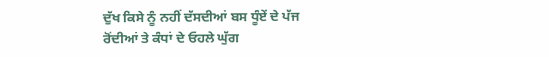ਦੁੱਖ ਕਿਸੇ ਨੂੰ ਨਹੀਂ ਦੱਸਦੀਆਂ ਬਸ ਧੂੰਏਂ ਦੇ ਪੱਜ ਰੋਂਦੀਆਂ ਤੇ ਕੰਧਾਂ ਦੇ ਓਹਲੇ ਘੁੱਗ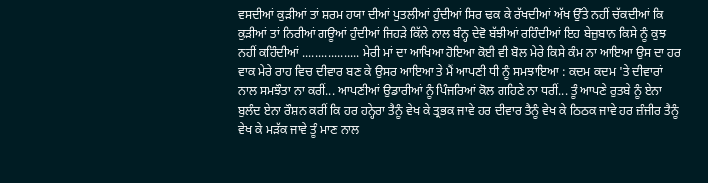ਵਸਦੀਆਂ ਕੁੜੀਆਂ ਤਾਂ ਸ਼ਰਮ ਹਯਾ ਦੀਆਂ ਪੁਤਲੀਆਂ ਹੁੰਦੀਆਂ ਸਿਰ ਢਕ ਕੇ ਰੱਖਦੀਆਂ ਅੱਖ ਉੱਤੇ ਨਹੀਂ ਚੱਕਦੀਆਂ ਕਿ ਕੁੜੀਆਂ ਤਾਂ ਨਿਰੀਆਂ ਗਊਆਂ ਹੁੰਦੀਆਂ ਜਿਹੜੇ ਕਿੱਲੇ ਨਾਲ ਬੰਨ੍ਹ ਦੇਵੋ ਬੱਝੀਆਂ ਰਹਿੰਦੀਆਂ ਇਹ ਬੇਜ਼ੁਬਾਨ ਕਿਸੇ ਨੂੰ ਕੁਝ ਨਹੀਂ ਕਹਿੰਦੀਆਂ .................. ਮੇਰੀ ਮਾਂ ਦਾ ਆਖਿਆ ਹੋਇਆ ਕੋਈ ਵੀ ਬੋਲ ਮੇਰੇ ਕਿਸੇ ਕੰਮ ਨਾ ਆਇਆ ਉਸ ਦਾ ਹਰ ਵਾਕ ਮੇਰੇ ਰਾਹ ਵਿਚ ਦੀਵਾਰ ਬਣ ਕੇ ਉਸਰ ਆਇਆ ਤੇ ਮੈਂ ਆਪਣੀ ਧੀ ਨੂੰ ਸਮਝਾਇਆ : ਕਦਮ ਕਦਮ 'ਤੇ ਦੀਵਾਰਾਂ ਨਾਲ ਸਮਝੌਤਾ ਨਾ ਕਰੀਂ... ਆਪਣੀਆਂ ਉਡਾਰੀਆਂ ਨੂੰ ਪਿੰਜਰਿਆਂ ਕੋਲ ਗਹਿਣੇ ਨਾ ਧਰੀਂ... ਤੂੰ ਆਪਣੇ ਰੁਤਬੇ ਨੂੰ ਏਨਾ ਬੁਲੰਦ ਏਨਾ ਰੌਸ਼ਨ ਕਰੀਂ ਕਿ ਹਰ ਹਨ੍ਹੇਰਾ ਤੈਨੂੰ ਵੇਖ ਕੇ ਤ੍ਰਭਕ ਜਾਵੇ ਹਰ ਦੀਵਾਰ ਤੈਨੂੰ ਵੇਖ ਕੇ ਠਿਠਕ ਜਾਵੇ ਹਰ ਜ਼ੰਜੀਰ ਤੈਨੂੰ ਵੇਖ ਕੇ ਮੜੱਕ ਜਾਵੇ ਤੂੰ ਮਾਣ ਨਾਲ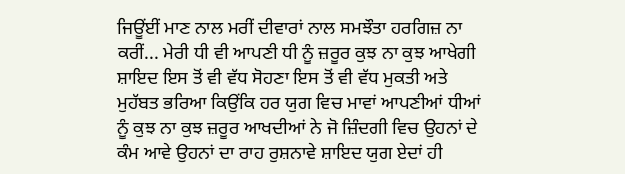ਜਿਊਂਈਂ ਮਾਣ ਨਾਲ ਮਰੀਂ ਦੀਵਾਰਾਂ ਨਾਲ ਸਮਝੌਤਾ ਹਰਗਿਜ਼ ਨਾ ਕਰੀਂ... ਮੇਰੀ ਧੀ ਵੀ ਆਪਣੀ ਧੀ ਨੂੰ ਜ਼ਰੂਰ ਕੁਝ ਨਾ ਕੁਝ ਆਖੇਗੀ ਸ਼ਾਇਦ ਇਸ ਤੋਂ ਵੀ ਵੱਧ ਸੋਹਣਾ ਇਸ ਤੋਂ ਵੀ ਵੱਧ ਮੁਕਤੀ ਅਤੇ ਮੁਹੱਬਤ ਭਰਿਆ ਕਿਉਂਕਿ ਹਰ ਯੁਗ ਵਿਚ ਮਾਵਾਂ ਆਪਣੀਆਂ ਧੀਆਂ ਨੂੰ ਕੁਝ ਨਾ ਕੁਝ ਜ਼ਰੂਰ ਆਖਦੀਆਂ ਨੇ ਜੋ ਜ਼ਿੰਦਗੀ ਵਿਚ ਉਹਨਾਂ ਦੇ ਕੰਮ ਆਵੇ ਉਹਨਾਂ ਦਾ ਰਾਹ ਰੁਸ਼ਨਾਵੇ ਸ਼ਾਇਦ ਯੁਗ ਏਦਾਂ ਹੀ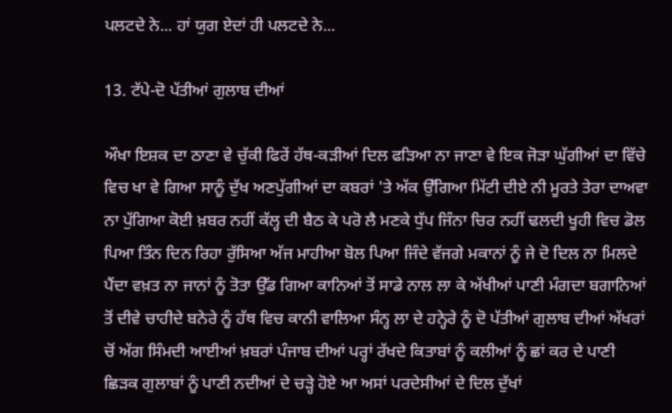ਪਲਟਦੇ ਨੇ... ਹਾਂ ਯੁਗ ਏਦਾਂ ਹੀ ਪਲਟਦੇ ਨੇ...

13. ਟੱਪੇ-ਦੋ ਪੱਤੀਆਂ ਗੁਲਾਬ ਦੀਆਂ

ਔਖਾ ਇਸ਼ਕ ਦਾ ਠਾਣਾ ਵੇ ਚੁੱਕੀ ਫਿਰੇਂ ਹੱਥ-ਕੜੀਆਂ ਦਿਲ ਫੜਿਆ ਨਾ ਜਾਣਾ ਵੇ ਇਕ ਜੋੜਾ ਘੁੱਗੀਆਂ ਦਾ ਵਿੱਚੇ ਵਿਚ ਖਾ ਵੇ ਗਿਆ ਸਾਨੂੰ ਦੁੱਖ ਅਣਪੁੱਗੀਆਂ ਦਾ ਕਬਰਾਂ 'ਤੇ ਅੱਕ ਉੱਗਿਆ ਮਿੱਟੀ ਦੀਏ ਨੀ ਮੂਰਤੇ ਤੇਰਾ ਦਾਅਵਾ ਨਾ ਪੁੱਗਿਆ ਕੋਈ ਖ਼ਬਰ ਨਹੀਂ ਕੱਲ੍ਹ ਦੀ ਬੈਠ ਕੇ ਪਰੋ ਲੈ ਮਣਕੇ ਧੁੱਪ ਜਿੰਨਾ ਚਿਰ ਨਹੀਂ ਢਲਦੀ ਖੂਹੀ ਵਿਚ ਡੋਲ ਪਿਆ ਤਿੰਨ ਦਿਨ ਰਿਹਾ ਰੁੱਸਿਆ ਅੱਜ ਮਾਹੀਆ ਬੋਲ ਪਿਆ ਜਿੰਦੇ ਵੱਜਗੇ ਮਕਾਨਾਂ ਨੂੰ ਜੇ ਦੋ ਦਿਲ ਨਾ ਮਿਲਦੇ ਪੈਂਦਾ ਵਖ਼ਤ ਨਾ ਜਾਨਾਂ ਨੂੰ ਤੋਤਾ ਉੱਡ ਗਿਆ ਕਾਨਿਆਂ ਤੋਂ ਸਾਡੇ ਨਾਲ ਲਾ ਕੇ ਅੱਖੀਆਂ ਪਾਣੀ ਮੰਗਦਾ ਬਗਾਨਿਆਂ ਤੋਂ ਦੀਵੇ ਚਾਹੀਦੇ ਬਨੇਰੇ ਨੂੰ ਹੱਥ ਵਿਚ ਕਾਨੀ ਵਾਲਿਆ ਸੰਨ੍ਹ ਲਾ ਦੇ ਹਨ੍ਹੇਰੇ ਨੂੰ ਦੋ ਪੱਤੀਆਂ ਗੁਲਾਬ ਦੀਆਂ ਅੱਖਰਾਂ ਚੋਂ ਅੱਗ ਸਿੰਮਦੀ ਆਈਆਂ ਖ਼ਬਰਾਂ ਪੰਜਾਬ ਦੀਆਂ ਪਰ੍ਹਾਂ ਰੱਖਦੇ ਕਿਤਾਬਾਂ ਨੂੰ ਕਲੀਆਂ ਨੂੰ ਛਾਂ ਕਰ ਦੇ ਪਾਣੀ ਛਿੜਕ ਗੁਲਾਬਾਂ ਨੂੰ ਪਾਣੀ ਨਦੀਆਂ ਦੇ ਚੜ੍ਹੇ ਹੋਏ ਆ ਅਸਾਂ ਪਰਦੇਸੀਆਂ ਦੇ ਦਿਲ ਦੁੱਖਾਂ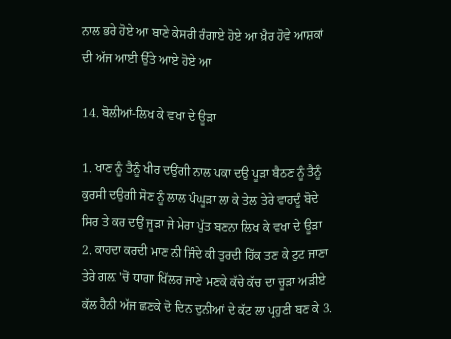ਨਾਲ ਭਰੇ ਹੋਏ ਆ ਬਾਣੇ ਕੇਸਰੀ ਰੰਗਾਏ ਹੋਏ ਆ ਖ਼ੈਰ ਹੋਵੇ ਆਸ਼ਕਾਂ ਦੀ ਅੱਜ ਆਈ ਉੱਤੇ ਆਏ ਹੋਏ ਆ

14. ਬੋਲੀਆਂ-ਲਿਖ ਕੇ ਵਖਾ ਦੇ ਊੜਾ

1. ਖਾਣ ਨੂੰ ਤੈਨੂੰ ਖੀਰ ਦਉਂਗੀ ਨਾਲ ਪਕਾ ਦਉ ਪੂੜਾ ਬੈਠਣ ਨੂੰ ਤੈਨੂੰ ਕੁਰਸੀ ਦਉਗੀ ਸੋਣ ਨੂੰ ਲਾਲ ਪੰਘੂੜਾ ਲਾ ਕੇ ਤੇਲ ਤੇਰੇ ਵਾਹਦੂੰ ਬੋਦੇ ਸਿਰ ਤੇ ਕਰ ਦਉਂ ਜੂੜਾ ਜੇ ਮੇਰਾ ਪੁੱਤ ਬਣਨਾ ਲਿਖ ਕੇ ਵਖਾ ਦੇ ਊੜਾ 2. ਕਾਹਦਾ ਕਰਦੀ ਮਾਣ ਨੀ ਜਿੰਦੇ ਕੀ ਤੁਰਦੀ ਹਿੱਕ ਤਣ ਕੇ ਟੁਟ ਜਾਣਾ ਤੇਰੇ ਗਲ਼ 'ਚੋਂ ਧਾਗਾ ਖਿੱਲਰ ਜਾਣੇ ਮਣਕੇ ਕੱਚੇ ਕੱਚ ਦਾ ਚੂੜਾ ਅੜੀਏ ਕੱਲ ਹੈਨੀ ਅੱਜ ਛਣਕੇ ਦੋ ਦਿਨ ਦੁਨੀਆਂ ਦੇ ਕੱਟ ਲਾ ਪ੍ਰਹੁਣੀ ਬਣ ਕੇ 3.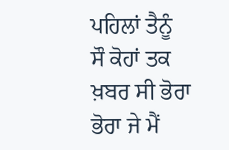ਪਹਿਲਾਂ ਤੈਨੂੰ ਸੌ ਕੋਹਾਂ ਤਕ ਖ਼ਬਰ ਸੀ ਭੋਰਾ ਭੋਰਾ ਜੇ ਮੈਂ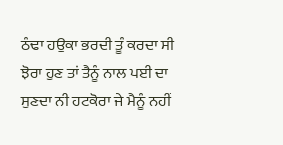ਠੰਢਾ ਹਉਕਾ ਭਰਦੀ ਤੂੰ ਕਰਦਾ ਸੀ ਝੋਰਾ ਹੁਣ ਤਾਂ ਤੈਨੂੰ ਨਾਲ ਪਈ ਦਾ ਸੁਣਦਾ ਨੀ ਹਟਕੋਰਾ ਜੇ ਮੈਨੂੰ ਨਹੀਂ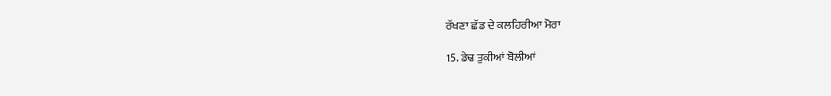ਰੱਖਣਾ ਛੱਡ ਦੇ ਕਲਹਿਰੀਆ ਮੋਰਾ

15. ਡੇਢ ਤੁਕੀਆਂ ਬੋਲੀਆਂ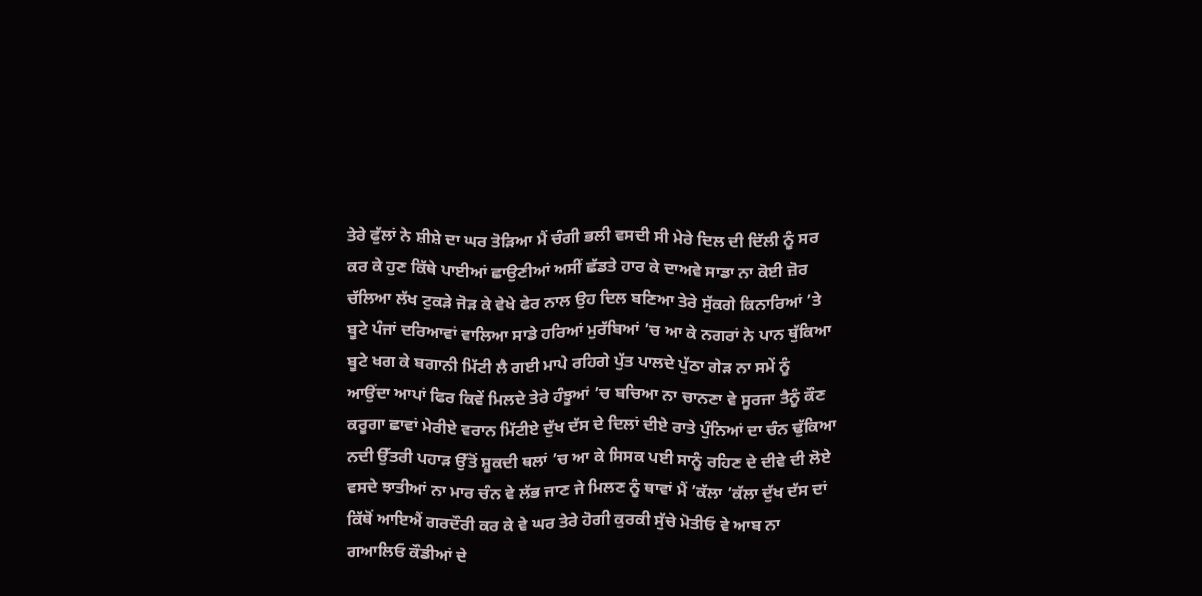ਤੇਰੇ ਫੁੱਲਾਂ ਨੇ ਸ਼ੀਸ਼ੇ ਦਾ ਘਰ ਤੋੜਿਆ ਮੈਂ ਚੰਗੀ ਭਲੀ ਵਸਦੀ ਸੀ ਮੇਰੇ ਦਿਲ ਦੀ ਦਿੱਲੀ ਨੂੰ ਸਰ ਕਰ ਕੇ ਹੁਣ ਕਿੱਥੇ ਪਾਈਆਂ ਛਾਉਣੀਆਂ ਅਸੀਂ ਛੱਡਤੇ ਹਾਰ ਕੇ ਦਾਅਵੇ ਸਾਡਾ ਨਾ ਕੋਈ ਜ਼ੋਰ ਚੱਲਿਆ ਲੱਖ ਟੁਕੜੇ ਜੋੜ ਕੇ ਵੇਖੇ ਫੇਰ ਨਾਲ ਉਹ ਦਿਲ ਬਣਿਆ ਤੇਰੇ ਸੁੱਕਗੇ ਕਿਨਾਰਿਆਂ ’ਤੇ ਬੂਟੇ ਪੰਜਾਂ ਦਰਿਆਵਾਂ ਵਾਲਿਆ ਸਾਡੇ ਹਰਿਆਂ ਮੁਰੱਬਿਆਂ ’ਚ ਆ ਕੇ ਨਗਰਾਂ ਨੇ ਪਾਨ ਥੁੱਕਿਆ ਬੂਟੇ ਖਗ ਕੇ ਬਗਾਨੀ ਮਿੱਟੀ ਲੈ ਗਈ ਮਾਪੇ ਰਹਿਗੇ ਪੁੱਤ ਪਾਲਦੇ ਪੁੱਠਾ ਗੇੜ ਨਾ ਸਮੇਂ ਨੂੰ ਆਉਂਦਾ ਆਪਾਂ ਫਿਰ ਕਿਵੇਂ ਮਿਲਦੇ ਤੇਰੇ ਹੰਝੂਆਂ ’ਚ ਬਚਿਆ ਨਾ ਚਾਨਣਾ ਵੇ ਸੂਰਜਾ ਤੈਨੂੰ ਕੌਣ ਕਰੂਗਾ ਛਾਵਾਂ ਮੇਰੀਏ ਵਰਾਨ ਮਿੱਟੀਏ ਦੁੱਖ ਦੱਸ ਦੇ ਦਿਲਾਂ ਦੀਏ ਰਾਤੇ ਪੁੰਨਿਆਂ ਦਾ ਚੰਨ ਢੁੱਕਿਆ ਨਦੀ ਉੱਤਰੀ ਪਹਾੜ ਉੱਤੋਂ ਸ਼ੂਕਦੀ ਥਲਾਂ ’ਚ ਆ ਕੇ ਸਿਸਕ ਪਈ ਸਾਨੂੰ ਰਹਿਣ ਦੇ ਦੀਵੇ ਦੀ ਲੋਏ ਵਸਦੇ ਝਾਤੀਆਂ ਨਾ ਮਾਰ ਚੰਨ ਵੇ ਲੱਭ ਜਾਣ ਜੇ ਮਿਲਣ ਨੂੰ ਥਾਵਾਂ ਮੈਂ ’ਕੱਲਾ ’ਕੱਲਾ ਦੁੱਖ ਦੱਸ ਦਾਂ ਕਿੱਥੋਂ ਆਇਐਂ ਗਰਦੌਰੀ ਕਰ ਕੇ ਵੇ ਘਰ ਤੇਰੇ ਹੋਗੀ ਕੁਰਕੀ ਸੁੱਚੇ ਮੋਤੀਓ ਵੇ ਆਬ ਨਾ ਗਆਲਿਓ ਕੌਡੀਆਂ ਦੇ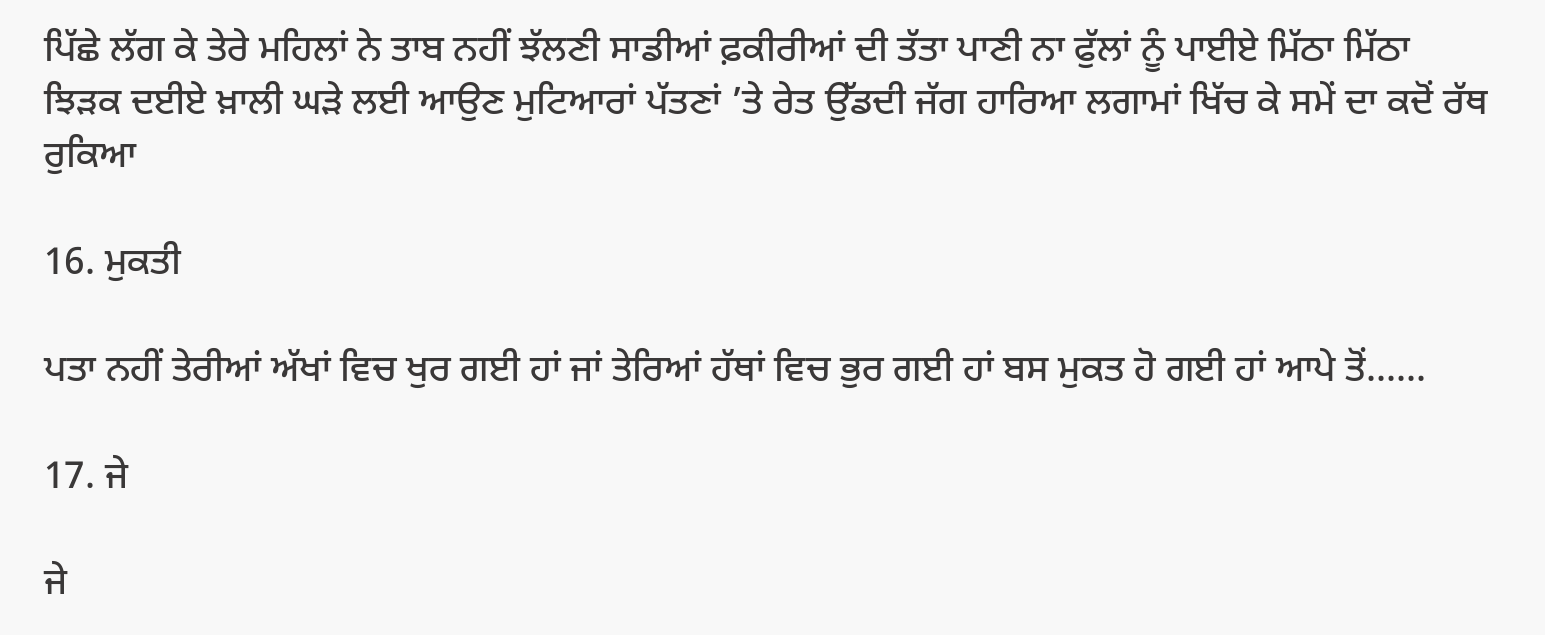ਪਿੱਛੇ ਲੱਗ ਕੇ ਤੇਰੇ ਮਹਿਲਾਂ ਨੇ ਤਾਬ ਨਹੀਂ ਝੱਲਣੀ ਸਾਡੀਆਂ ਫ਼ਕੀਰੀਆਂ ਦੀ ਤੱਤਾ ਪਾਣੀ ਨਾ ਫੁੱਲਾਂ ਨੂੰ ਪਾਈਏ ਮਿੱਠਾ ਮਿੱਠਾ ਝਿੜਕ ਦਈਏ ਖ਼ਾਲੀ ਘੜੇ ਲਈ ਆਉਣ ਮੁਟਿਆਰਾਂ ਪੱਤਣਾਂ ’ਤੇ ਰੇਤ ਉੱਡਦੀ ਜੱਗ ਹਾਰਿਆ ਲਗਾਮਾਂ ਖਿੱਚ ਕੇ ਸਮੇਂ ਦਾ ਕਦੋਂ ਰੱਥ ਰੁਕਿਆ

16. ਮੁਕਤੀ

ਪਤਾ ਨਹੀਂ ਤੇਰੀਆਂ ਅੱਖਾਂ ਵਿਚ ਖੁਰ ਗਈ ਹਾਂ ਜਾਂ ਤੇਰਿਆਂ ਹੱਥਾਂ ਵਿਚ ਭੁਰ ਗਈ ਹਾਂ ਬਸ ਮੁਕਤ ਹੋ ਗਈ ਹਾਂ ਆਪੇ ਤੋਂ......

17. ਜੇ

ਜੇ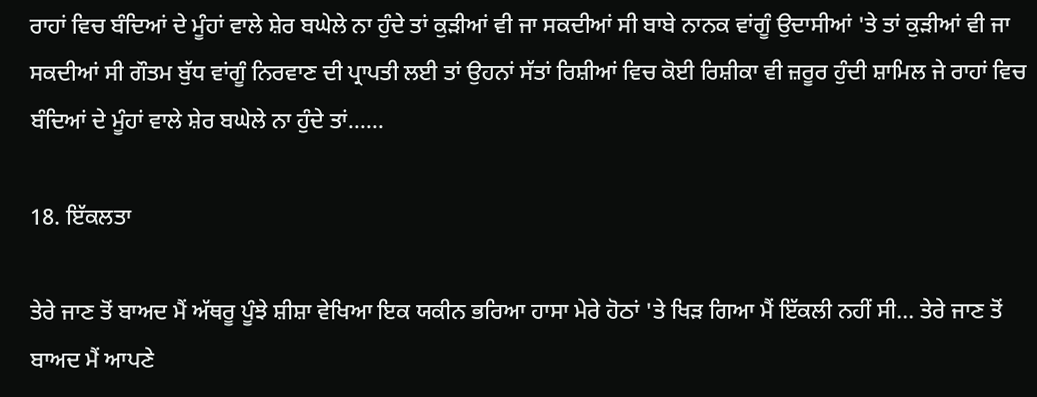ਰਾਹਾਂ ਵਿਚ ਬੰਦਿਆਂ ਦੇ ਮੂੰਹਾਂ ਵਾਲੇ ਸ਼ੇਰ ਬਘੇਲੇ ਨਾ ਹੁੰਦੇ ਤਾਂ ਕੁੜੀਆਂ ਵੀ ਜਾ ਸਕਦੀਆਂ ਸੀ ਬਾਬੇ ਨਾਨਕ ਵਾਂਗੂੰ ਉਦਾਸੀਆਂ 'ਤੇ ਤਾਂ ਕੁੜੀਆਂ ਵੀ ਜਾ ਸਕਦੀਆਂ ਸੀ ਗੌਤਮ ਬੁੱਧ ਵਾਂਗੂੰ ਨਿਰਵਾਣ ਦੀ ਪ੍ਰਾਪਤੀ ਲਈ ਤਾਂ ਉਹਨਾਂ ਸੱਤਾਂ ਰਿਸ਼ੀਆਂ ਵਿਚ ਕੋਈ ਰਿਸ਼ੀਕਾ ਵੀ ਜ਼ਰੂਰ ਹੁੰਦੀ ਸ਼ਾਮਿਲ ਜੇ ਰਾਹਾਂ ਵਿਚ ਬੰਦਿਆਂ ਦੇ ਮੂੰਹਾਂ ਵਾਲੇ ਸ਼ੇਰ ਬਘੇਲੇ ਨਾ ਹੁੰਦੇ ਤਾਂ......

18. ਇੱਕਲਤਾ

ਤੇਰੇ ਜਾਣ ਤੋਂ ਬਾਅਦ ਮੈਂ ਅੱਥਰੂ ਪੂੰਝੇ ਸ਼ੀਸ਼ਾ ਵੇਖਿਆ ਇਕ ਯਕੀਨ ਭਰਿਆ ਹਾਸਾ ਮੇਰੇ ਹੋਠਾਂ 'ਤੇ ਖਿੜ ਗਿਆ ਮੈਂ ਇੱਕਲੀ ਨਹੀਂ ਸੀ... ਤੇਰੇ ਜਾਣ ਤੋਂ ਬਾਅਦ ਮੈਂ ਆਪਣੇ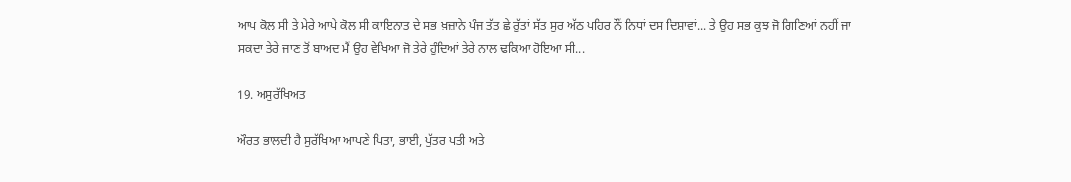ਆਪ ਕੋਲ ਸੀ ਤੇ ਮੇਰੇ ਆਪੇ ਕੋਲ ਸੀ ਕਾਇਨਾਤ ਦੇ ਸਭ ਖ਼ਜ਼ਾਨੇ ਪੰਜ ਤੱਤ ਛੇ ਰੁੱਤਾਂ ਸੱਤ ਸੁਰ ਅੱਠ ਪਹਿਰ ਨੌਂ ਨਿਧਾਂ ਦਸ ਦਿਸ਼ਾਵਾਂ... ਤੇ ਉਹ ਸਭ ਕੁਝ ਜੋ ਗਿਣਿਆਂ ਨਹੀਂ ਜਾ ਸਕਦਾ ਤੇਰੇ ਜਾਣ ਤੋਂ ਬਾਅਦ ਮੈਂ ਉਹ ਵੇਖਿਆ ਜੋ ਤੇਰੇ ਹੁੰਦਿਆਂ ਤੇਰੇ ਨਾਲ ਢਕਿਆ ਹੋਇਆ ਸੀ...

19. ਅਸੁਰੱਖਿਅਤ

ਔਰਤ ਭਾਲਦੀ ਹੈ ਸੁਰੱਖਿਆ ਆਪਣੇ ਪਿਤਾ, ਭਾਈ, ਪੁੱਤਰ ਪਤੀ ਅਤੇ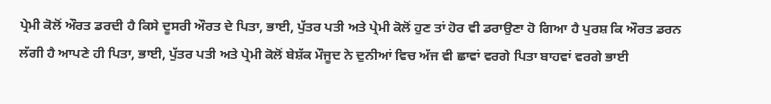ਪ੍ਰੇਮੀ ਕੋਲੋਂ ਔਰਤ ਡਰਦੀ ਹੈ ਕਿਸੇ ਦੂਸਰੀ ਔਰਤ ਦੇ ਪਿਤਾ, ਭਾਈ, ਪੁੱਤਰ ਪਤੀ ਅਤੇ ਪ੍ਰੇਮੀ ਕੋਲੋਂ ਹੁਣ ਤਾਂ ਹੋਰ ਵੀ ਡਰਾਉਣਾ ਹੋ ਗਿਆ ਹੈ ਪੁਰਸ਼ ਕਿ ਔਰਤ ਡਰਨ ਲੱਗੀ ਹੈ ਆਪਣੇ ਹੀ ਪਿਤਾ, ਭਾਈ, ਪੁੱਤਰ ਪਤੀ ਅਤੇ ਪ੍ਰੇਮੀ ਕੋਲੋਂ ਬੇਸ਼ੱਕ ਮੌਜੂਦ ਨੇ ਦੁਨੀਆਂ ਵਿਚ ਅੱਜ ਵੀ ਛਾਵਾਂ ਵਰਗੇ ਪਿਤਾ ਬਾਹਵਾਂ ਵਰਗੇ ਭਾਈ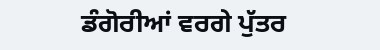ਡੰਗੋਰੀਆਂ ਵਰਗੇ ਪੁੱਤਰ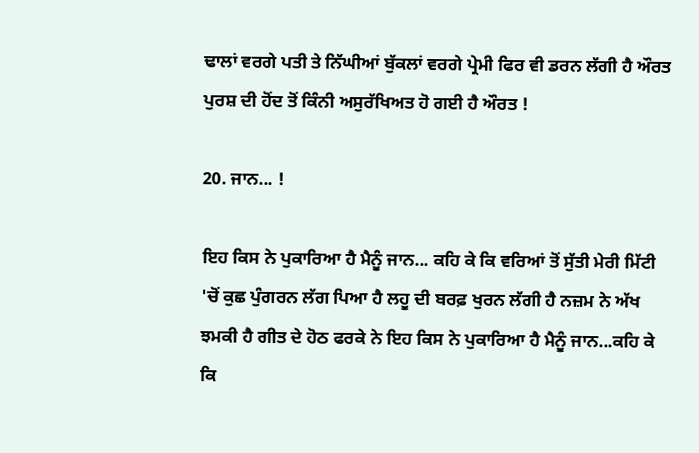ਢਾਲਾਂ ਵਰਗੇ ਪਤੀ ਤੇ ਨਿੱਘੀਆਂ ਬੁੱਕਲਾਂ ਵਰਗੇ ਪ੍ਰੇਮੀ ਫਿਰ ਵੀ ਡਰਨ ਲੱਗੀ ਹੈ ਔਰਤ ਪੁਰਸ਼ ਦੀ ਹੋਂਦ ਤੋਂ ਕਿੰਨੀ ਅਸੁਰੱਖਿਅਤ ਹੋ ਗਈ ਹੈ ਔਰਤ !

20. ਜਾਨ... !

ਇਹ ਕਿਸ ਨੇ ਪੁਕਾਰਿਆ ਹੈ ਮੈਨੂੰ ਜਾਨ... ਕਹਿ ਕੇ ਕਿ ਵਰਿਆਂ ਤੋਂ ਸੁੱਤੀ ਮੇਰੀ ਮਿੱਟੀ 'ਚੋਂ ਕੁਛ ਪੁੰਗਰਨ ਲੱਗ ਪਿਆ ਹੈ ਲਹੂ ਦੀ ਬਰਫ਼ ਖੁਰਨ ਲੱਗੀ ਹੈ ਨਜ਼ਮ ਨੇ ਅੱਖ ਝਮਕੀ ਹੈ ਗੀਤ ਦੇ ਹੋਠ ਫਰਕੇ ਨੇ ਇਹ ਕਿਸ ਨੇ ਪੁਕਾਰਿਆ ਹੈ ਮੈਨੂੰ ਜਾਨ...ਕਹਿ ਕੇ ਕਿ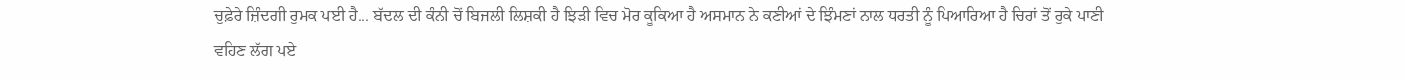ਚੁਫ਼ੇਰੇ ਜ਼ਿੰਦਗੀ ਰੁਮਕ ਪਈ ਹੈ... ਬੱਦਲ ਦੀ ਕੰਨੀ ਚੋਂ ਬਿਜਲੀ ਲਿਸ਼ਕੀ ਹੈ ਝਿੜੀ ਵਿਚ ਮੋਰ ਕੂਕਿਆ ਹੈ ਅਸਮਾਨ ਨੇ ਕਣੀਆਂ ਦੇ ਝਿੰਮਣਾਂ ਨਾਲ ਧਰਤੀ ਨੂੰ ਪਿਆਰਿਆ ਹੈ ਚਿਰਾਂ ਤੋਂ ਰੁਕੇ ਪਾਣੀ ਵਹਿਣ ਲੱਗ ਪਏ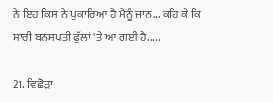ਨੇ ਇਹ ਕਿਸ ਨੇ ਪੁਕਾਰਿਆ ਹੈ ਮੈਨੂੰ ਜਾਨ... ਕਹਿ ਕੇ ਕਿ ਸਾਰੀ ਬਨਸਪਤੀ ਫੁੱਲਾਂ 'ਤੇ ਆ ਗਈ ਹੈ.....

21. ਵਿਛੋੜਾ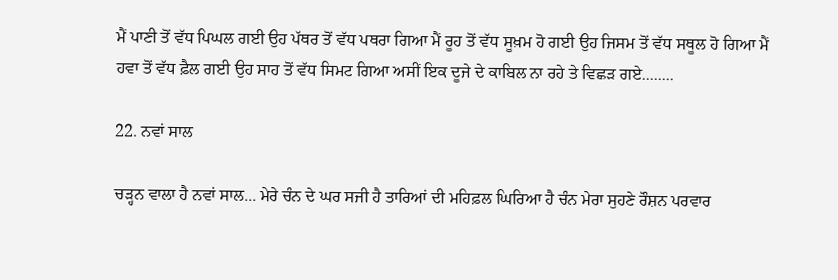ਮੈਂ ਪਾਣੀ ਤੋਂ ਵੱਧ ਪਿਘਲ ਗਈ ਉਹ ਪੱਥਰ ਤੋਂ ਵੱਧ ਪਥਰਾ ਗਿਆ ਮੈਂ ਰੂਹ ਤੋਂ ਵੱਧ ਸੂਖ਼ਮ ਹੋ ਗਈ ਉਹ ਜਿਸਮ ਤੋਂ ਵੱਧ ਸਥੂਲ ਹੋ ਗਿਆ ਮੈਂ ਹਵਾ ਤੋਂ ਵੱਧ ਫ਼ੈਲ ਗਈ ਉਹ ਸਾਹ ਤੋਂ ਵੱਧ ਸਿਮਟ ਗਿਆ ਅਸੀਂ ਇਕ ਦੂਜੇ ਦੇ ਕਾਬਿਲ ਨਾ ਰਹੇ ਤੇ ਵਿਛੜ ਗਏ........

22. ਨਵਾਂ ਸਾਲ

ਚੜ੍ਹਨ ਵਾਲਾ ਹੈ ਨਵਾਂ ਸਾਲ... ਮੇਰੇ ਚੰਨ ਦੇ ਘਰ ਸਜੀ ਹੈ ਤਾਰਿਆਂ ਦੀ ਮਹਿਫ਼ਲ ਘਿਰਿਆ ਹੈ ਚੰਨ ਮੇਰਾ ਸੁਹਣੇ ਰੌਸ਼ਨ ਪਰਵਾਰ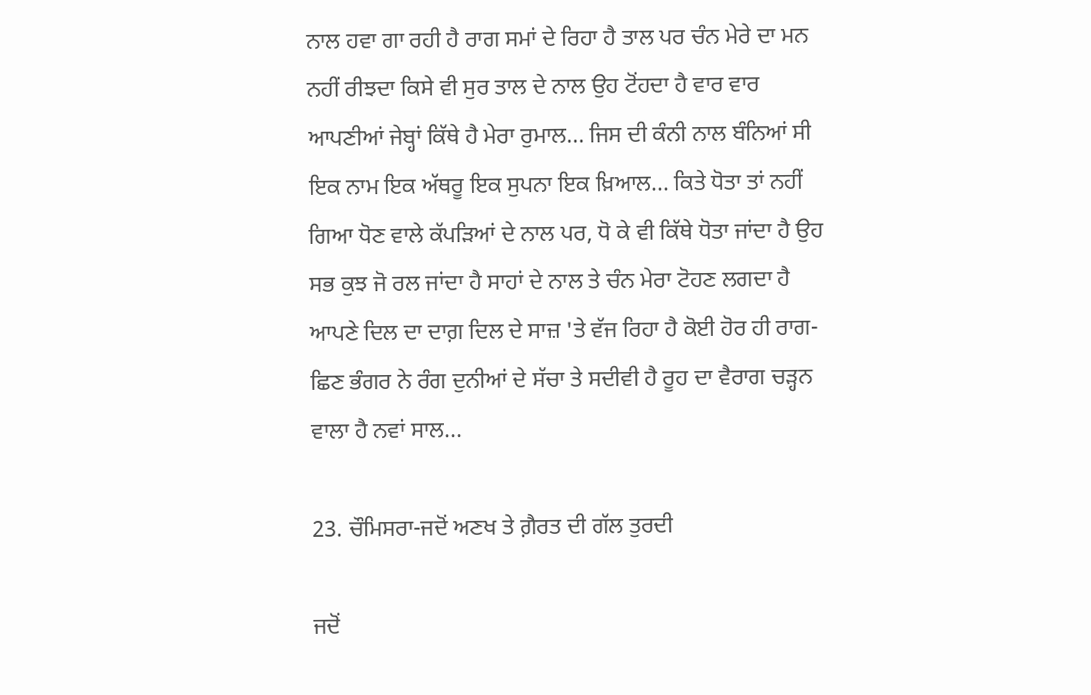ਨਾਲ ਹਵਾ ਗਾ ਰਹੀ ਹੈ ਰਾਗ ਸਮਾਂ ਦੇ ਰਿਹਾ ਹੈ ਤਾਲ ਪਰ ਚੰਨ ਮੇਰੇ ਦਾ ਮਨ ਨਹੀਂ ਰੀਝਦਾ ਕਿਸੇ ਵੀ ਸੁਰ ਤਾਲ ਦੇ ਨਾਲ ਉਹ ਟੋਂਹਦਾ ਹੈ ਵਾਰ ਵਾਰ ਆਪਣੀਆਂ ਜੇਬ੍ਹਾਂ ਕਿੱਥੇ ਹੈ ਮੇਰਾ ਰੁਮਾਲ... ਜਿਸ ਦੀ ਕੰਨੀ ਨਾਲ ਬੰਨਿਆਂ ਸੀ ਇਕ ਨਾਮ ਇਕ ਅੱਥਰੂ ਇਕ ਸੁਪਨਾ ਇਕ ਖ਼ਿਆਲ... ਕਿਤੇ ਧੋਤਾ ਤਾਂ ਨਹੀਂ ਗਿਆ ਧੋਣ ਵਾਲੇ ਕੱਪੜਿਆਂ ਦੇ ਨਾਲ ਪਰ, ਧੋ ਕੇ ਵੀ ਕਿੱਥੇ ਧੋਤਾ ਜਾਂਦਾ ਹੈ ਉਹ ਸਭ ਕੁਝ ਜੋ ਰਲ ਜਾਂਦਾ ਹੈ ਸਾਹਾਂ ਦੇ ਨਾਲ ਤੇ ਚੰਨ ਮੇਰਾ ਟੋਹਣ ਲਗਦਾ ਹੈ ਆਪਣੇ ਦਿਲ ਦਾ ਦਾਗ਼ ਦਿਲ ਦੇ ਸਾਜ਼ 'ਤੇ ਵੱਜ ਰਿਹਾ ਹੈ ਕੋਈ ਹੋਰ ਹੀ ਰਾਗ- ਛਿਣ ਭੰਗਰ ਨੇ ਰੰਗ ਦੁਨੀਆਂ ਦੇ ਸੱਚਾ ਤੇ ਸਦੀਵੀ ਹੈ ਰੂਹ ਦਾ ਵੈਰਾਗ ਚੜ੍ਹਨ ਵਾਲਾ ਹੈ ਨਵਾਂ ਸਾਲ...

23. ਚੌਮਿਸਰਾ-ਜਦੋਂ ਅਣਖ ਤੇ ਗ਼ੈਰਤ ਦੀ ਗੱਲ ਤੁਰਦੀ

ਜਦੋਂ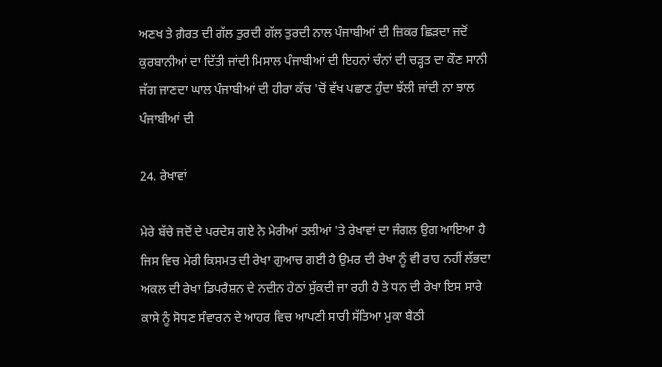ਅਣਖ ਤੇ ਗ਼ੈਰਤ ਦੀ ਗੱਲ ਤੁਰਦੀ ਗੱਲ ਤੁਰਦੀ ਨਾਲ ਪੰਜਾਬੀਆਂ ਦੀ ਜ਼ਿਕਰ ਛਿੜਦਾ ਜਦੋਂ ਕੁਰਬਾਨੀਆਂ ਦਾ ਦਿੱਤੀ ਜਾਂਦੀ ਮਿਸਾਲ ਪੰਜਾਬੀਆਂ ਦੀ ਇਹਨਾਂ ਚੰਨਾਂ ਦੀ ਚੜ੍ਹਤ ਦਾ ਕੌਣ ਸਾਨੀ ਜੱਗ ਜਾਣਦਾ ਘਾਲ ਪੰਜਾਬੀਆਂ ਦੀ ਹੀਰਾ ਕੱਚ 'ਚੋਂ ਵੱਖ ਪਛਾਣ ਹੁੰਦਾ ਝੱਲੀ ਜਾਂਦੀ ਨਾ ਝਾਲ ਪੰਜਾਬੀਆਂ ਦੀ

24. ਰੇਖਾਵਾਂ

ਮੇਰੇ ਬੱਚੇ ਜਦੋਂ ਦੇ ਪਰਦੇਸ ਗਏ ਨੇ ਮੇਰੀਆਂ ਤਲੀਆਂ 'ਤੇ ਰੇਖਾਵਾਂ ਦਾ ਜੰਗਲ ਉਗ ਆਇਆ ਹੈ ਜਿਸ ਵਿਚ ਮੇਰੀ ਕਿਸਮਤ ਦੀ ਰੇਖਾ ਗੁਆਚ ਗਈ ਹੈ ਉਮਰ ਦੀ ਰੇਖਾ ਨੂੰ ਵੀ ਰਾਹ ਨਹੀਂ ਲੱਭਦਾ ਅਕਲ ਦੀ ਰੇਖਾ ਡਿਪਰੈਸ਼ਨ ਦੇ ਨਦੀਨ ਹੇਠਾਂ ਸੁੱਕਦੀ ਜਾ ਰਹੀ ਹੈ ਤੇ ਧਨ ਦੀ ਰੇਖਾ ਇਸ ਸਾਰੇ ਕਾਸੇ ਨੂੰ ਸੋਧਣ ਸੰਵਾਰਨ ਦੇ ਆਹਰ ਵਿਚ ਆਪਣੀ ਸਾਰੀ ਸੱਤਿਆ ਮੁਕਾ ਬੈਠੀ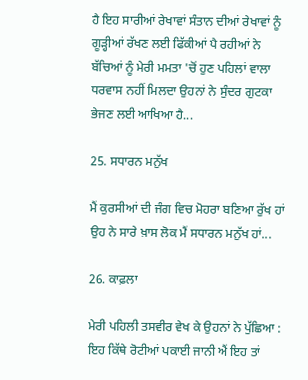ਹੈ ਇਹ ਸਾਰੀਆਂ ਰੇਖਾਵਾਂ ਸੰਤਾਨ ਦੀਆਂ ਰੇਖਾਵਾਂ ਨੂੰ ਗੂੜ੍ਹੀਆਂ ਰੱਖਣ ਲਈ ਫਿੱਕੀਆਂ ਪੈ ਰਹੀਆਂ ਨੇ ਬੱਚਿਆਂ ਨੂੰ ਮੇਰੀ ਮਮਤਾ 'ਚੋਂ ਹੁਣ ਪਹਿਲਾਂ ਵਾਲਾ ਧਰਵਾਸ ਨਹੀਂ ਮਿਲਦਾ ਉਹਨਾਂ ਨੇ ਸੁੰਦਰ ਗੁਟਕਾ ਭੇਜਣ ਲਈ ਆਖਿਆ ਹੈ...

25. ਸਧਾਰਨ ਮਨੁੱਖ

ਮੈਂ ਕੁਰਸੀਆਂ ਦੀ ਜੰਗ ਵਿਚ ਮੋਹਰਾ ਬਣਿਆ ਰੁੱਖ ਹਾਂ ਉਹ ਨੇ ਸਾਰੇ ਖ਼ਾਸ ਲੋਕ ਮੈਂ ਸਧਾਰਨ ਮਨੁੱਖ ਹਾਂ...

26. ਕਾਫ਼ਲਾ

ਮੇਰੀ ਪਹਿਲੀ ਤਸਵੀਰ ਵੇਖ ਕੇ ਉਹਨਾਂ ਨੇ ਪੁੱਛਿਆ : ਇਹ ਕਿੱਥੇ ਰੋਟੀਆਂ ਪਕਾਈ ਜਾਨੀ ਐਂ ਇਹ ਤਾਂ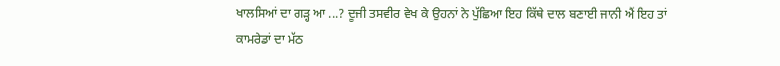ਖਾਲਸਿਆਂ ਦਾ ਗੜ੍ਹ ਆ ...? ਦੂਜੀ ਤਸਵੀਰ ਵੇਖ ਕੇ ਉਹਨਾਂ ਨੇ ਪੁੱਛਿਆ ਇਹ ਕਿੱਥੇ ਦਾਲ ਬਣਾਈ ਜਾਨੀ ਐਂ ਇਹ ਤਾਂ ਕਾਮਰੇਡਾਂ ਦਾ ਮੱਠ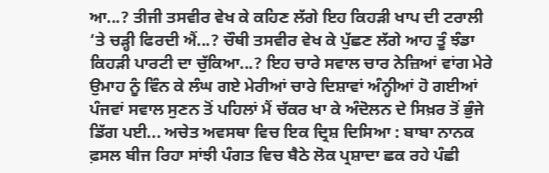ਆ...? ਤੀਜੀ ਤਸਵੀਰ ਵੇਖ ਕੇ ਕਹਿਣ ਲੱਗੇ ਇਹ ਕਿਹੜੀ ਖਾਪ ਦੀ ਟਰਾਲੀ ‘ਤੇ ਚੜ੍ਹੀ ਫਿਰਦੀ ਐਂ...? ਚੌਥੀ ਤਸਵੀਰ ਵੇਖ ਕੇ ਪੁੱਛਣ ਲੱਗੇ ਆਹ ਤੂੰ ਝੰਡਾ ਕਿਹੜੀ ਪਾਰਟੀ ਦਾ ਚੁੱਕਿਆ...? ਇਹ ਚਾਰੇ ਸਵਾਲ ਚਾਰ ਨੇਜ਼ਿਆਂ ਵਾਂਗ ਮੇਰੇ ਉਮਾਹ ਨੂੰ ਵਿੰਨ ਕੇ ਲੰਘ ਗਏ ਮੇਰੀਆਂ ਚਾਰੇ ਦਿਸ਼ਾਵਾਂ ਅੰਨ੍ਹੀਆਂ ਹੋ ਗਈਆਂ ਪੰਜਵਾਂ ਸਵਾਲ ਸੁਣਨ ਤੋਂ ਪਹਿਲਾਂ ਮੈਂ ਚੱਕਰ ਖਾ ਕੇ ਅੰਦੋਲਨ ਦੇ ਸਿਖ਼ਰ ਤੋਂ ਭੁੰਜੇ ਡਿੱਗ ਪਈ... ਅਚੇਤ ਅਵਸਥਾ ਵਿਚ ਇਕ ਦ੍ਰਿਸ਼ ਦਿਸਿਆ : ਬਾਬਾ ਨਾਨਕ ਫ਼ਸਲ ਬੀਜ ਰਿਹਾ ਸਾਂਝੀ ਪੰਗਤ ਵਿਚ ਬੈਠੇ ਲੋਕ ਪ੍ਰਸ਼ਾਦਾ ਛਕ ਰਹੇ ਪੰਛੀ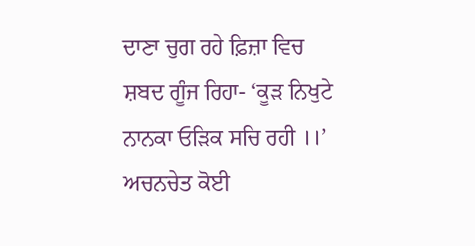ਦਾਣਾ ਚੁਗ ਰਹੇ ਫ਼ਿਜ਼ਾ ਵਿਚ ਸ਼ਬਦ ਗੂੰਜ ਰਿਹਾ- ‘ਕੂੜ ਨਿਖੁਟੇ ਨਾਨਕਾ ਓੜਿਕ ਸਚਿ ਰਹੀ ।।’ ਅਚਨਚੇਤ ਕੋਈ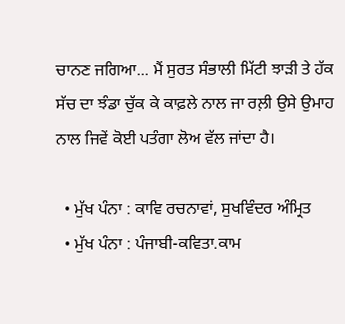ਚਾਨਣ ਜਗਿਆ... ਮੈਂ ਸੁਰਤ ਸੰਭਾਲੀ ਮਿੱਟੀ ਝਾੜੀ ਤੇ ਹੱਕ ਸੱਚ ਦਾ ਝੰਡਾ ਚੁੱਕ ਕੇ ਕਾਫ਼ਲੇ ਨਾਲ ਜਾ ਰਲ਼ੀ ਉਸੇ ਉਮਾਹ ਨਾਲ ਜਿਵੇਂ ਕੋਈ ਪਤੰਗਾ ਲੋਅ ਵੱਲ ਜਾਂਦਾ ਹੈ।

  • ਮੁੱਖ ਪੰਨਾ : ਕਾਵਿ ਰਚਨਾਵਾਂ, ਸੁਖਵਿੰਦਰ ਅੰਮ੍ਰਿਤ
  • ਮੁੱਖ ਪੰਨਾ : ਪੰਜਾਬੀ-ਕਵਿਤਾ.ਕਾਮ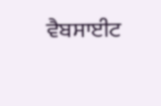ਵੈਬਸਾਈਟ